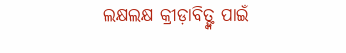ଲକ୍ଷଲକ୍ଷ କ୍ରୀଡ଼ାବିତ୍ଙ୍କ ପାଇଁ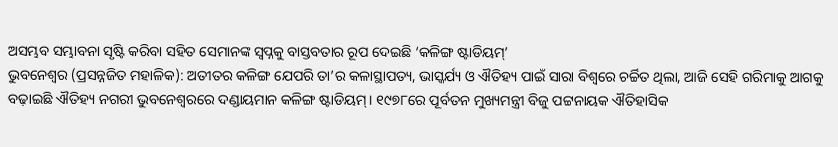ଅସମ୍ଭବ ସମ୍ଭାବନା ସୃଷ୍ଟି କରିବା ସହିତ ସେମାନଙ୍କ ସ୍ୱପ୍ନକୁ ବାସ୍ତବତାର ରୂପ ଦେଇଛି ‘କଳିଙ୍ଗ ଷ୍ଟାଡିୟମ୍’
ଭୁବନେଶ୍ୱର (ପ୍ରସନ୍ନଜିତ ମହାଳିକ): ଅତୀତର କଳିଙ୍ଗ ଯେପରି ତା’ର କଳାସ୍ଥାପତ୍ୟ, ଭାସ୍କର୍ଯ୍ୟ ଓ ଐତିହ୍ୟ ପାଇଁ ସାରା ବିଶ୍ୱରେ ଚର୍ଚ୍ଚିତ ଥିଲା, ଆଜି ସେହି ଗରିମାକୁ ଆଗକୁ ବଢ଼ାଇଛି ଐତିହ୍ୟ ନଗରୀ ଭୁବନେଶ୍ୱରରେ ଦଣ୍ଡାୟମାନ କଳିଙ୍ଗ ଷ୍ଟାଡିୟମ୍। ୧୯୭୮ରେ ପୂର୍ବତନ ମୁଖ୍ୟମନ୍ତ୍ରୀ ବିଜୁ ପଟ୍ଟନାୟକ ଐତିହାସିକ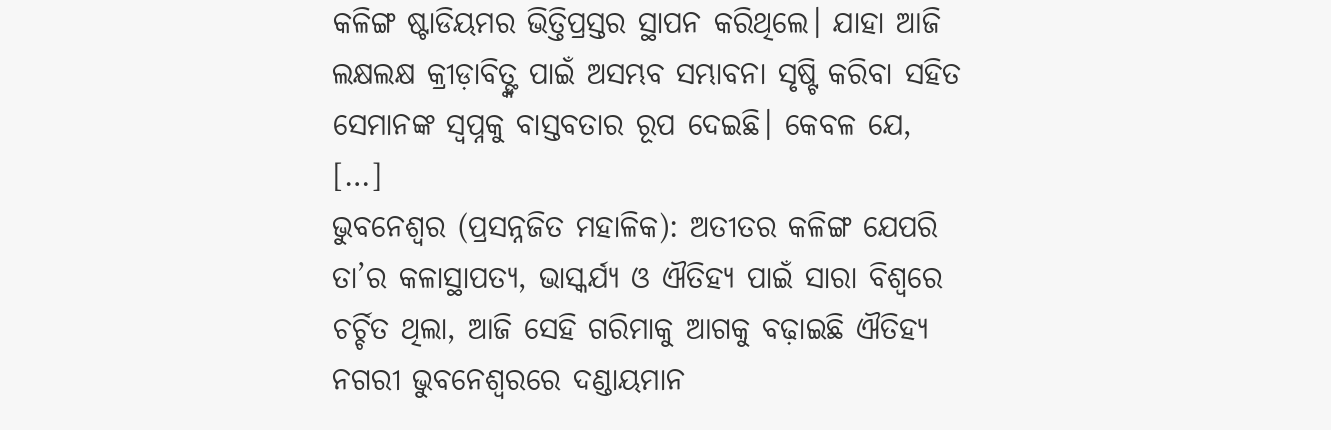କଳିଙ୍ଗ ଷ୍ଟାଡିୟମର ଭିତ୍ତିପ୍ରସ୍ତର ସ୍ଥାପନ କରିଥିଲେ। ଯାହା ଆଜି ଲକ୍ଷଲକ୍ଷ କ୍ରୀଡ଼ାବିତ୍ଙ୍କ ପାଇଁ ଅସମ୍ଭବ ସମ୍ଭାବନା ସୃଷ୍ଟି କରିବା ସହିତ ସେମାନଙ୍କ ସ୍ୱପ୍ନକୁ ବାସ୍ତବତାର ରୂପ ଦେଇଛି। କେବଳ ଯେ, […]
ଭୁବନେଶ୍ୱର (ପ୍ରସନ୍ନଜିତ ମହାଳିକ): ଅତୀତର କଳିଙ୍ଗ ଯେପରି ତା’ର କଳାସ୍ଥାପତ୍ୟ, ଭାସ୍କର୍ଯ୍ୟ ଓ ଐତିହ୍ୟ ପାଇଁ ସାରା ବିଶ୍ୱରେ ଚର୍ଚ୍ଚିତ ଥିଲା, ଆଜି ସେହି ଗରିମାକୁ ଆଗକୁ ବଢ଼ାଇଛି ଐତିହ୍ୟ ନଗରୀ ଭୁବନେଶ୍ୱରରେ ଦଣ୍ଡାୟମାନ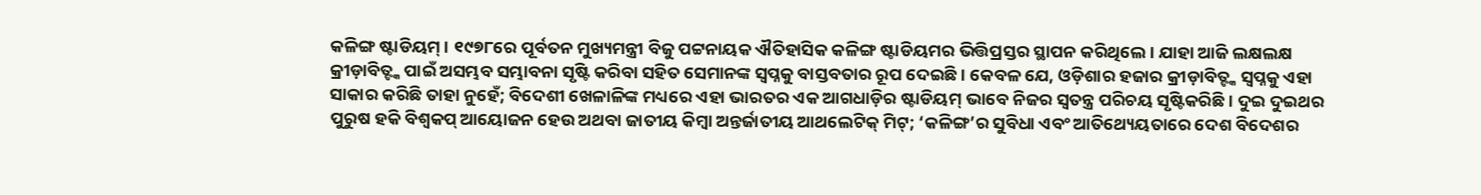କଳିଙ୍ଗ ଷ୍ଟାଡିୟମ୍। ୧୯୭୮ରେ ପୂର୍ବତନ ମୁଖ୍ୟମନ୍ତ୍ରୀ ବିଜୁ ପଟ୍ଟନାୟକ ଐତିହାସିକ କଳିଙ୍ଗ ଷ୍ଟାଡିୟମର ଭିତ୍ତିପ୍ରସ୍ତର ସ୍ଥାପନ କରିଥିଲେ। ଯାହା ଆଜି ଲକ୍ଷଲକ୍ଷ କ୍ରୀଡ଼ାବିତ୍ଙ୍କ ପାଇଁ ଅସମ୍ଭବ ସମ୍ଭାବନା ସୃଷ୍ଟି କରିବା ସହିତ ସେମାନଙ୍କ ସ୍ୱପ୍ନକୁ ବାସ୍ତବତାର ରୂପ ଦେଇଛି। କେବଳ ଯେ, ଓଡ଼ିଶାର ହଜାର କ୍ରୀଡ଼ାବିତ୍ଙ୍କ ସ୍ୱପ୍ନକୁ ଏହା ସାକାର କରିଛି ତାହା ନୁହେଁ; ବିଦେଶୀ ଖେଳାଳିଙ୍କ ମଧ୍ୟରେ ଏହା ଭାରତର ଏକ ଆଗଧାଡ଼ିର ଷ୍ଟାଡିୟମ୍ ଭାବେ ନିଜର ସ୍ୱତନ୍ତ୍ର ପରିଚୟ ସୃଷ୍ଟିକରିଛି। ଦୁଇ ଦୁଇଥର ପୁରୁଷ ହକି ବିଶ୍ୱକପ୍ ଆୟୋଜନ ହେଉ ଅଥବା ଜାତୀୟ କିମ୍ବା ଅନ୍ତର୍ଜାତୀୟ ଆଥଲେଟିକ୍ ମିଟ୍; ‘କଳିଙ୍ଗ’ର ସୁବିଧା ଏବଂ ଆତିଥ୍ୟେୟତାରେ ଦେଶ ବିଦେଶର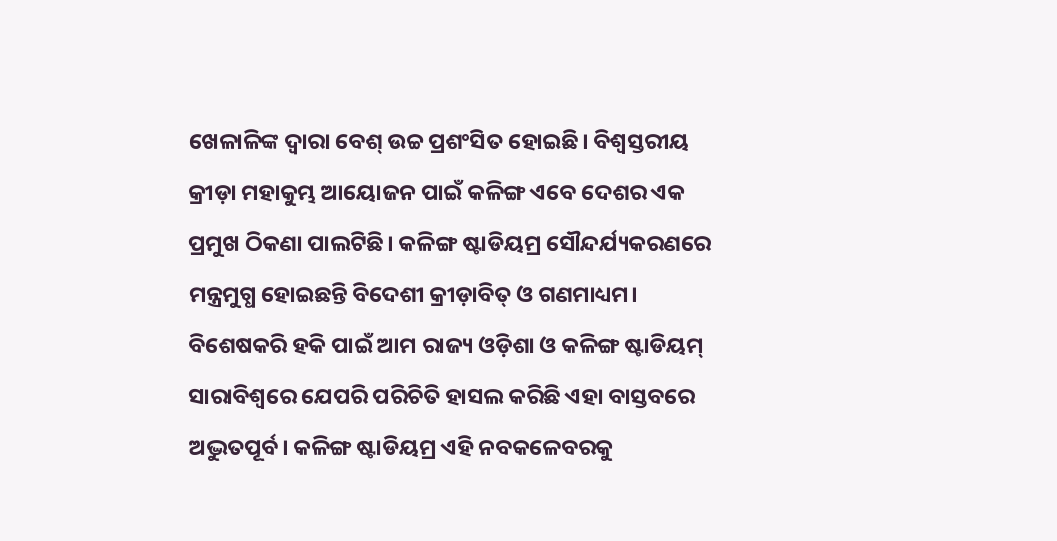ଖେଳାଳିଙ୍କ ଦ୍ୱାରା ବେଶ୍ ଉଚ୍ଚ ପ୍ରଶଂସିତ ହୋଇଛି। ବିଶ୍ୱସ୍ତରୀୟ କ୍ରୀଡ଼ା ମହାକୁମ୍ଭ ଆୟୋଜନ ପାଇଁ କଳିଙ୍ଗ ଏବେ ଦେଶର ଏକ ପ୍ରମୁଖ ଠିକଣା ପାଲଟିଛି। କଳିଙ୍ଗ ଷ୍ଟାଡିୟମ୍ର ସୌନ୍ଦର୍ଯ୍ୟକରଣରେ ମନ୍ତ୍ରମୁଗ୍ଧ ହୋଇଛନ୍ତି ବିଦେଶୀ କ୍ରୀଡ଼ାବିତ୍ ଓ ଗଣମାଧ୍ୟମ। ବିଶେଷକରି ହକି ପାଇଁ ଆମ ରାଜ୍ୟ ଓଡ଼ିଶା ଓ କଳିଙ୍ଗ ଷ୍ଟାଡିୟମ୍ ସାରାବିଶ୍ୱରେ ଯେପରି ପରିଚିତି ହାସଲ କରିଛି ଏହା ବାସ୍ତବରେ ଅଦ୍ଭୁତପୂର୍ବ। କଳିଙ୍ଗ ଷ୍ଟାଡିୟମ୍ର ଏହି ନବକଳେବରକୁ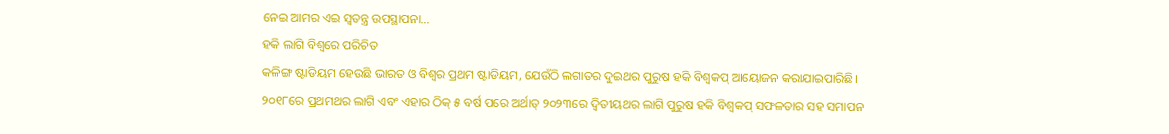ନେଇ ଆମର ଏଇ ସ୍ୱତନ୍ତ୍ର ଉପସ୍ଥାପନା…
ହକି ଲାଗି ବିଶ୍ୱରେ ପରିଚିତ
କଳିଙ୍ଗ ଷ୍ଟାଡିୟମ ହେଉଛି ଭାରତ ଓ ବିଶ୍ୱର ପ୍ରଥମ ଷ୍ଟାଡିୟମ, ଯେଉଁଠି ଲଗାତର ଦୁଇଥର ପୁରୁଷ ହକି ବିଶ୍ୱକପ୍ ଆୟୋଜନ କରାଯାଇପାରିଛି। ୨୦୧୮ରେ ପ୍ରଥମଥର ଲାଗି ଏବଂ ଏହାର ଠିକ୍ ୫ ବର୍ଷ ପରେ ଅର୍ଥାତ୍ ୨୦୨୩ରେ ଦ୍ୱିତୀୟଥର ଲାଗି ପୁରୁଷ ହକି ବିଶ୍ୱକପ୍ ସଫଳତାର ସହ ସମାପନ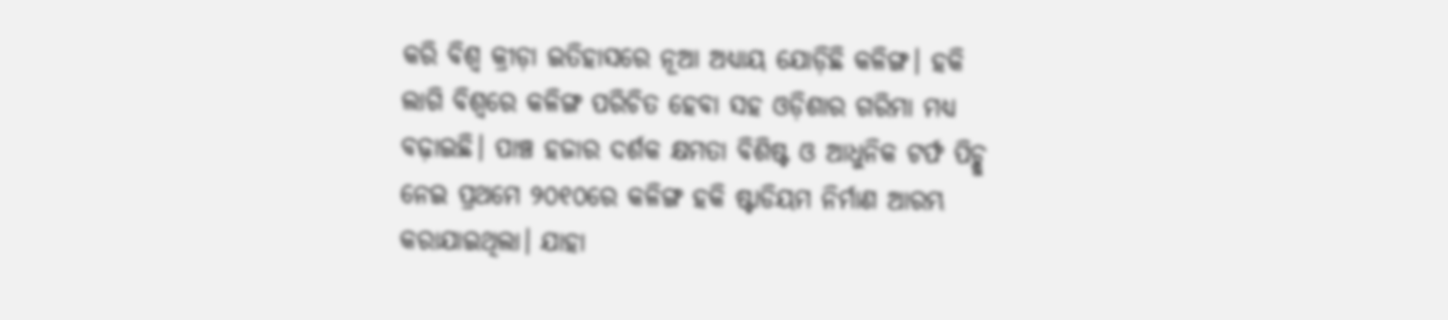କରି ବିଶ୍ୱ କ୍ରୀଡ଼ା ଇତିହାସରେ ନୂଆ ଅଧ୍ୟାୟ ଯୋଡ଼ିଛି କଳିଙ୍ଗ। ହକି ଲାଗି ବିଶ୍ୱରେ କଳିଙ୍ଗ ପରିଚିତ ହେବା ସହ ଓଡ଼ିଶାର ଗରିମା ମଧ୍ୟ ବଢ଼ାଇଛି। ପାଞ୍ଚ ହଜାର ଦର୍ଶକ କ୍ଷମତା ବିଶିଷ୍ଟ ଓ ଆଧୁନିକ ଟର୍ଫ ପିଚ୍କୁ ନେଇ ପ୍ରଥମେ ୨୦୧୦ରେ କଳିଙ୍ଗ ହକି ଷ୍ଟାଡିୟମ ନିର୍ମାଣ ଆରମ୍ଭ କରାଯାଇଥିଲା। ଯାହା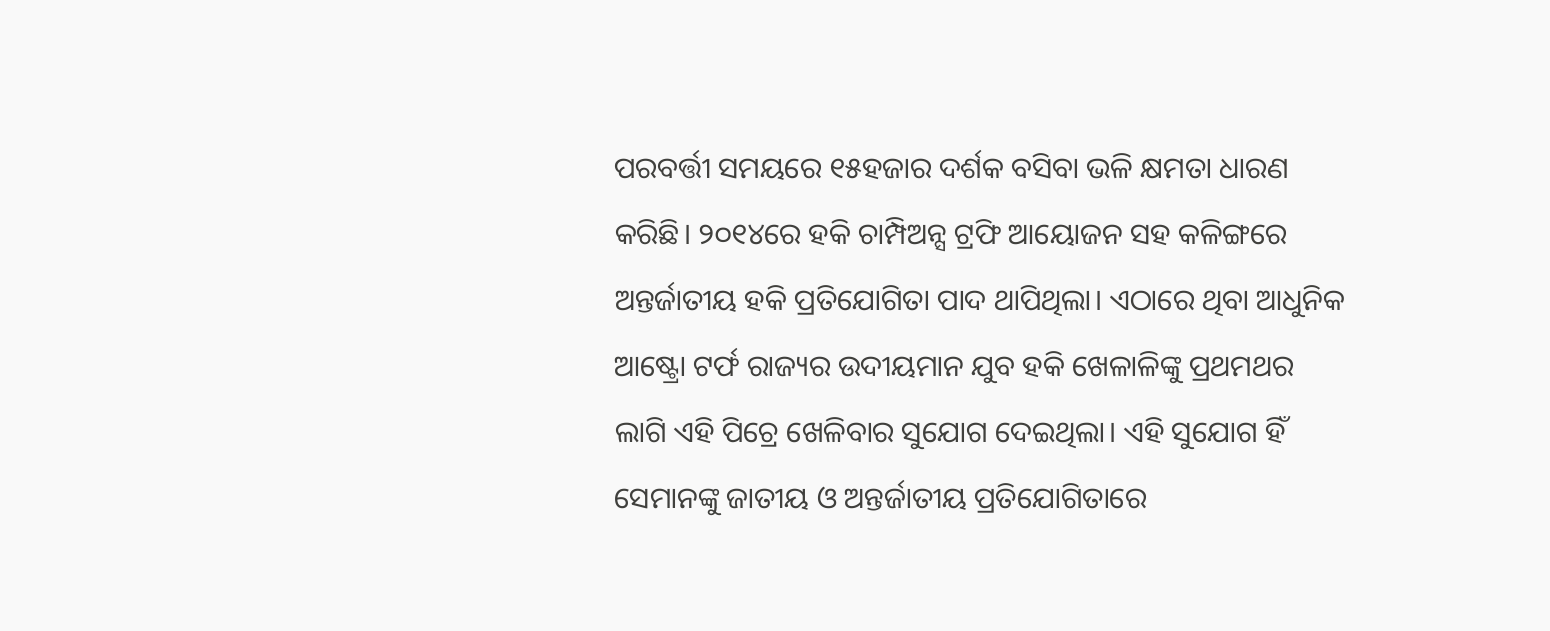ପରବର୍ତ୍ତୀ ସମୟରେ ୧୫ହଜାର ଦର୍ଶକ ବସିବା ଭଳି କ୍ଷମତା ଧାରଣ କରିଛି। ୨୦୧୪ରେ ହକି ଚାମ୍ପିଅନ୍ସ ଟ୍ରଫି ଆୟୋଜନ ସହ କଳିଙ୍ଗରେ ଅନ୍ତର୍ଜାତୀୟ ହକି ପ୍ରତିଯୋଗିତା ପାଦ ଥାପିଥିଲା। ଏଠାରେ ଥିବା ଆଧୁନିକ ଆଷ୍ଟ୍ରୋ ଟର୍ଫ ରାଜ୍ୟର ଉଦୀୟମାନ ଯୁବ ହକି ଖେଳାଳିଙ୍କୁ ପ୍ରଥମଥର ଲାଗି ଏହି ପିଚ୍ରେ ଖେଳିବାର ସୁଯୋଗ ଦେଇଥିଲା। ଏହି ସୁଯୋଗ ହିଁ ସେମାନଙ୍କୁ ଜାତୀୟ ଓ ଅନ୍ତର୍ଜାତୀୟ ପ୍ରତିଯୋଗିତାରେ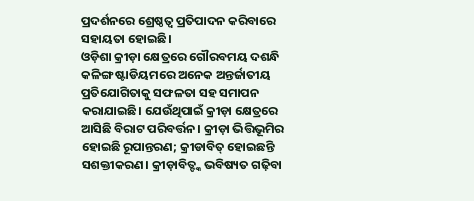ପ୍ରଦର୍ଶନରେ ଶ୍ରେଷ୍ଠତ୍ୱ ପ୍ରତିପାଦନ କରିବାରେ ସହାୟତା ହୋଇଛି।
ଓଡ଼ିଶା କ୍ରୀଡ଼ା କ୍ଷେତ୍ରରେ ଗୌରବମୟ ଦଶନ୍ଧି
କଳିଙ୍ଗ ଷ୍ଟାଡିୟମରେ ଅନେକ ଅନ୍ତର୍ଜାତୀୟ ପ୍ରତିଯୋଗିତାକୁ ସଫଳତା ସହ ସମାପନ କରାଯାଇଛି। ଯେଉଁଥିପାଇଁ କ୍ରୀଡ଼ା କ୍ଷେତ୍ରରେ ଆସିଛି ବିରାଟ ପରିବର୍ତ୍ତନ। କ୍ରୀଡ଼ା ଭିତ୍ତିଭୂମିର ହୋଇଛି ରୂପାନ୍ତରଣ; କ୍ରୀଡାବିତ୍ ହୋଇଛନ୍ତି ସଶକ୍ତୀକରଣ। କ୍ରୀଡ଼ାବିତ୍ଙ୍କ ଭବିଷ୍ୟତ ଗଢ଼ିବା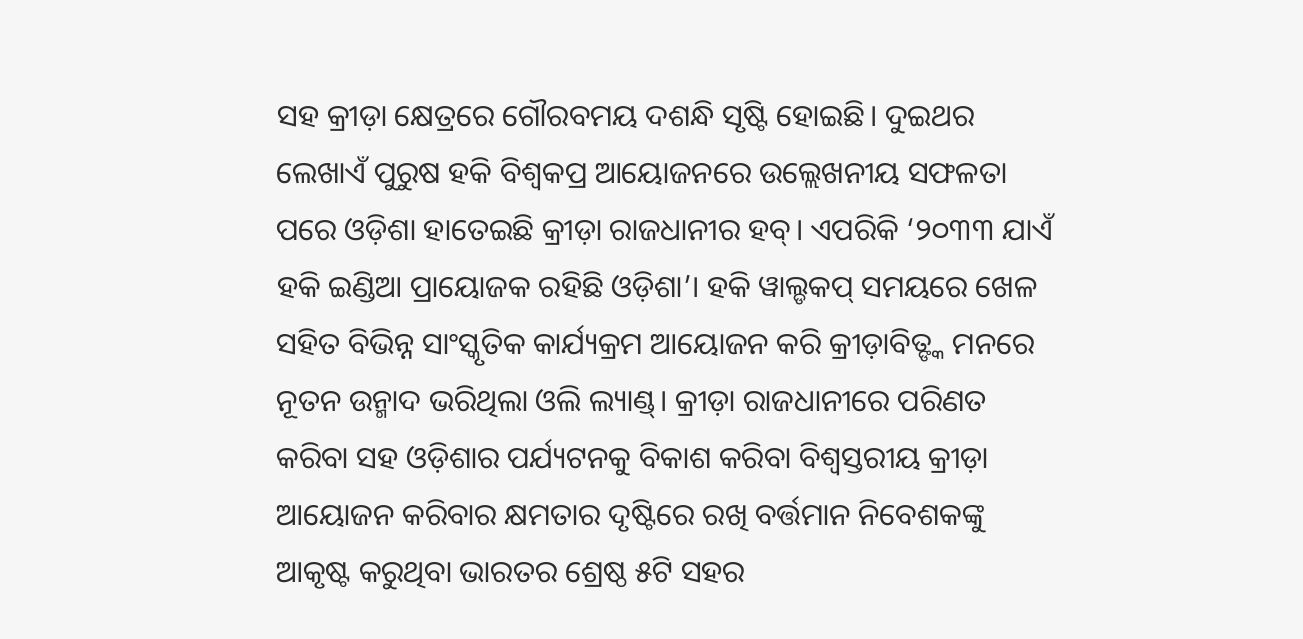ସହ କ୍ରୀଡ଼ା କ୍ଷେତ୍ରରେ ଗୌରବମୟ ଦଶନ୍ଧି ସୃଷ୍ଟି ହୋଇଛି। ଦୁଇଥର ଲେଖାଏଁ ପୁରୁଷ ହକି ବିଶ୍ୱକପ୍ର ଆୟୋଜନରେ ଉଲ୍ଲେଖନୀୟ ସଫଳତା ପରେ ଓଡ଼ିଶା ହାତେଇଛି କ୍ରୀଡ଼ା ରାଜଧାନୀର ହବ୍। ଏପରିକି ‘୨୦୩୩ ଯାଏଁ ହକି ଇଣ୍ଡିଆ ପ୍ରାୟୋଜକ ରହିଛି ଓଡ଼ିଶା’। ହକି ୱାଲ୍ଡକପ୍ ସମୟରେ ଖେଳ ସହିତ ବିଭିନ୍ନ ସାଂସ୍କୃତିକ କାର୍ଯ୍ୟକ୍ରମ ଆୟୋଜନ କରି କ୍ରୀଡ଼ାବିତ୍ଙ୍କ ମନରେ ନୂତନ ଉନ୍ମାଦ ଭରିଥିଲା ଓଲି ଲ୍ୟାଣ୍ଡ୍। କ୍ରୀଡ଼ା ରାଜଧାନୀରେ ପରିଣତ କରିବା ସହ ଓଡ଼ିଶାର ପର୍ଯ୍ୟଟନକୁ ବିକାଶ କରିବା ବିଶ୍ୱସ୍ତରୀୟ କ୍ରୀଡ଼ା ଆୟୋଜନ କରିବାର କ୍ଷମତାର ଦୃଷ୍ଟିରେ ରଖି ବର୍ତ୍ତମାନ ନିବେଶକଙ୍କୁ ଆକୃଷ୍ଟ କରୁଥିବା ଭାରତର ଶ୍ରେଷ୍ଠ ୫ଟି ସହର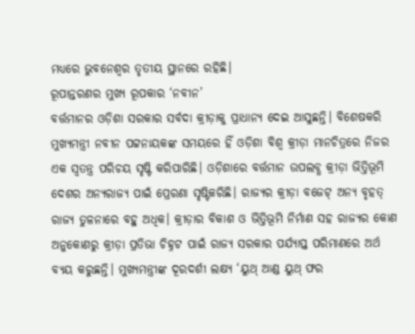ମଧ୍ୟରେ ଭୁବନେଶ୍ୱର ତୃତୀୟ ସ୍ଥାନରେ ରହିଛି।
ରୂପାନ୍ତରଣର ମୁଖ୍ୟ ରୂପକାର ‘ନବୀନ’
ବର୍ତ୍ତମାନର ଓଡ଼ିଶା ସରକାର ସର୍ବଦା କ୍ରୀଡ଼ାକୁ ପ୍ରାଧାନ୍ୟ ଦେଇ ଆସୁଛନ୍ତି। ବିଶେଷକରି ମୁଖ୍ୟମନ୍ତ୍ରୀ ନବୀନ ପଟ୍ଟନାୟକଙ୍କ ସମୟରେ ହିଁ ଓଡ଼ିଶା ବିଶ୍ୱ କ୍ରୀଡ଼ା ମାନଚିତ୍ରରେ ନିଜର ଏକ ସ୍ୱତନ୍ତ୍ର ପରିଚୟ ସୃଷ୍ଟି କରିପାରିଛି। ଓଡ଼ିଶାରେ ବର୍ତ୍ତମାନ ଉପଲବ୍ଧ କ୍ରୀଡ଼ା ଭିତ୍ତିଭୂମି ଦେଶର ଅନ୍ୟରାଜ୍ୟ ପାଇଁ ପ୍ରେରଣା ସୃଷ୍ଟିକରିଛି। ରାଜ୍ୟର କ୍ରୀଡ଼ା ବଜେଟ୍ ଅନ୍ୟ ବୃହତ୍ ରାଜ୍ୟ ତୁଳନାରେ ବହୁ ଅଧିକ। କ୍ରୀଡ଼ାର ବିକାଶ ଓ ଭିତ୍ତିଭୂମି ନିର୍ମାଣ ସହ ରାଜ୍ୟର କୋଣ ଅନୁକୋଣରୁ କ୍ରୀଡ଼ା ପ୍ରତିଭା ଚିହ୍ନଟ ପାଇଁ ରାଜ୍ୟ ସରକାର ପର୍ଯ୍ୟାପ୍ତ ପରିମାଣରେ ଅର୍ଥ ବ୍ୟୟ କରୁଛନ୍ତି। ମୁଖ୍ୟମନ୍ତ୍ରୀଙ୍କ ଦୂରଦର୍ଶୀ ଲକ୍ଷ୍ୟ ‘ୟୁଥ୍ ଆଣ୍ଡ ୟୁଥ୍ ଫର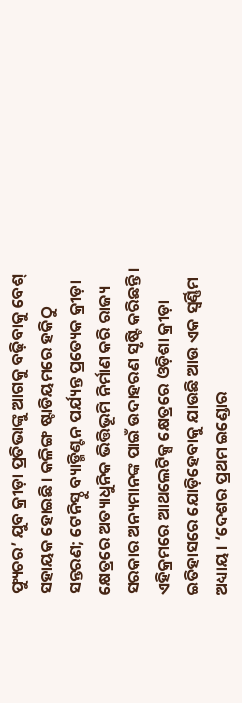ଫ୍ୟୁଚର’ ଯୁବ କ୍ରୀଡ଼ା ପ୍ରତିଭାଙ୍କୁ ଆଗକୁ ବଢ଼ିବାକୁ ବେଶ୍ ସହାୟକ ହୋଇଛି। କଳିଙ୍ଗ ଷ୍ଟାଡିୟମରେ ହକିଠୁ ସନ୍ତରଣ; ଟେନିସ୍ଠୁ ବ୍ୟାଡ୍ମିଣ୍ଟନ ପର୍ଯ୍ୟନ୍ତ ପ୍ରତ୍ୟେକ କ୍ରୀଡ଼ା କ୍ଷେତ୍ରରେ ଅତ୍ୟାଧୁନିକ ଭିତ୍ତିଭୂମି ନିର୍ମାଣ କରି ରାଜ୍ୟ ସରକାର ଅନ୍ୟମାନଙ୍କ ପାଇଁ ଉଦାହରଣ ସୃଷ୍ଟି କରିଛନ୍ତି। ଏହିକ୍ରମରେ ଆଥଲେଟିକ୍ସ କ୍ଷେତ୍ରରେ ଓଡ଼ିଶା କ୍ରୀଡ଼ା ଇତିହାସରେ ଯୋଡ଼ିହେବାକୁ ଯାଉଛି ଆଉ ଏକ ସ୍ୱର୍ଣ୍ଣିମ ଅଧ୍ୟାୟ। ‘ଦେଶର ପ୍ରଥମ ଇଣ୍ଡୋର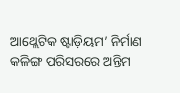ଆଥ୍ଲେଟିକ ଷ୍ଟାଡ଼ିୟମ’ ନିର୍ମାଣ କଳିଙ୍ଗ ପରିସରରେ ଅନ୍ତିମ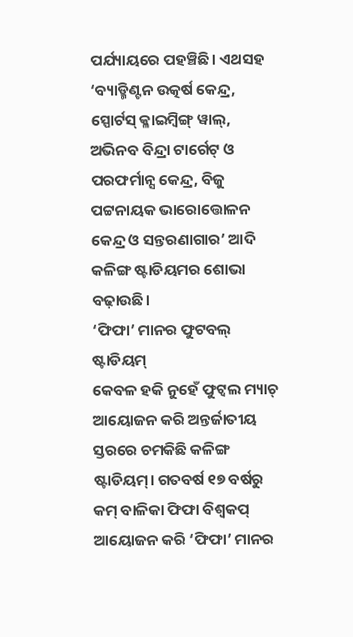ପର୍ଯ୍ୟାୟରେ ପହଞ୍ଚିଛି। ଏଥସହ ‘ବ୍ୟାଡ୍ମିଣ୍ଟନ ଉତ୍କର୍ଷ କେନ୍ଦ୍ର, ସ୍ପୋର୍ଟସ୍ କ୍ଳାଇମ୍ବିଙ୍ଗ୍ ୱାଲ୍, ଅଭିନବ ବିନ୍ଦ୍ରା ଟାର୍ଗେଟ୍ ଓ ପରଫର୍ମାନ୍ସ କେନ୍ଦ୍ର, ବିଜୁ ପଟ୍ଟନାୟକ ଭାରୋତ୍ତୋଳନ କେନ୍ଦ୍ର ଓ ସନ୍ତରଣାଗାର’ ଆଦି କଳିଙ୍ଗ ଷ୍ଟାଡିୟମର ଶୋଭା ବଢ଼ାଉଛି।
‘ଫିଫା’ ମାନର ଫୁଟବଲ୍ ଷ୍ଟାଡିୟମ୍
କେବଳ ହକି ନୁହେଁ ଫୁଟ୍ବଲ ମ୍ୟାଚ୍ ଆୟୋଜନ କରି ଅନ୍ତର୍ଜାତୀୟ ସ୍ତରରେ ଚମକିଛି କଳିଙ୍ଗ ଷ୍ଟାଡିୟମ୍। ଗତବର୍ଷ ୧୭ ବର୍ଷରୁ କମ୍ ବାଳିକା ଫିଫା ବିଶ୍ୱକପ୍ ଆୟୋଜନ କରି ‘ଫିଫା’ ମାନର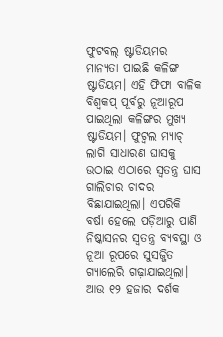ଫୁଟବଲ୍ ଷ୍ଟାଡିୟମର ମାନ୍ୟତା ପାଇଛି କଳିଙ୍ଗ ଷ୍ଟାଡିୟମ। ଏହି ଫିଫା ବାଳିକ ବିଶ୍ୱକପ୍ ପୂର୍ବରୁ ନୂଆରୂପ ପାଇଥିଲା କଳିଙ୍ଗର ମୁଖ୍ୟ ଷ୍ଟାଡିୟମ। ଫୁଟ୍ବଲ ମ୍ୟାଚ୍ ଲାଗି ସାଧାରଣ ଘାସକୁ ଉଠାଇ ଏଠାରେ ସ୍ୱତନ୍ତ୍ର ଘାସ ଗାଲିଚାର ଚାଦର ବିଛାଯାଇଥିଲା। ଏପରିକି ବର୍ଷା ହେଲେ ପଡ଼ିଆରୁ ପାଣି ନିଷ୍କାସନର ସ୍ୱତନ୍ତ୍ର ବ୍ୟବସ୍ଥା ଓ ନୂଆ ରୂପରେ ସୁସଜ୍ଜିତ ଗ୍ୟାଲେରି ଗଢ଼ାଯାଇଥିଲା। ଆଉ ୧୨ ହଜାର ଦର୍ଶକ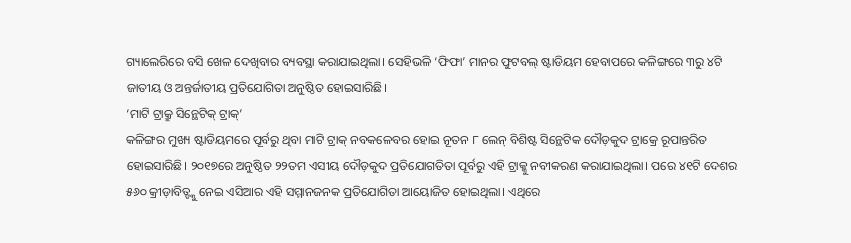ଗ୍ୟାଲେରିରେ ବସି ଖେଳ ଦେଖିବାର ବ୍ୟବସ୍ଥା କରାଯାଇଥିଲା। ସେହିଭଳି ‘ଫିଫା’ ମାନର ଫୁଟବଲ୍ ଷ୍ଟାଡିୟମ ହେବାପରେ କଳିଙ୍ଗରେ ୩ରୁ ୪ଟି ଜାତୀୟ ଓ ଅନ୍ତର୍ଜାତୀୟ ପ୍ରତିଯୋଗିତା ଅନୁଷ୍ଠିତ ହୋଇସାରିଛି।
‘ମାଟି ଟ୍ରାକ୍ରୁ ସିନ୍ଥେଟିକ୍ ଟ୍ରାକ୍’
କଳିଙ୍ଗର ମୁଖ୍ୟ ଷ୍ଟାଡିୟମରେ ପୂର୍ବରୁ ଥିବା ମାଟି ଟ୍ରାକ୍ ନବକଳେବର ହୋଇ ନୂତନ ୮ ଲେନ୍ ବିଶିଷ୍ଟ ସିନ୍ଥେଟିକ ଦୌଡ଼କୁଦ ଟ୍ରାକ୍ରେ ରୂପାନ୍ତରିତ ହୋଇସାରିଛି। ୨୦୧୭ରେ ଅନୁଷ୍ଠିତ ୨୨ତମ ଏସୀୟ ଦୌଡ଼କୁଦ ପ୍ରତିଯୋଗତିତା ପୂର୍ବରୁ ଏହି ଟ୍ରାକ୍କୁ ନବୀକରଣ କରାଯାଇଥିଲା। ପରେ ୪୧ଟି ଦେଶର ୫୬୦ କ୍ରୀଡ଼ାବିତ୍ଙ୍କୁ ନେଇ ଏସିଆର ଏହି ସମ୍ମାନଜନକ ପ୍ରତିଯୋଗିତା ଆୟୋଜିତ ହୋଇଥିଲା। ଏଥିରେ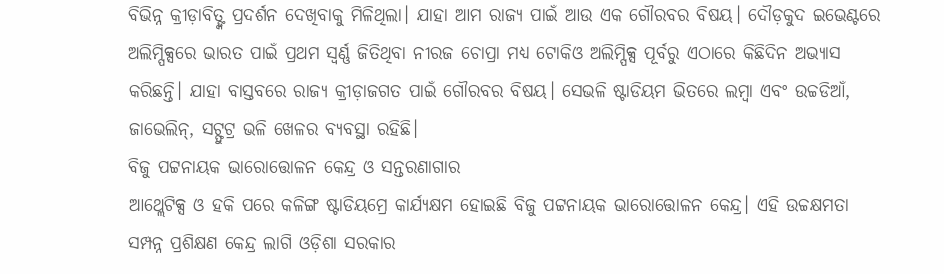ବିଭିନ୍ନ କ୍ରୀଡ଼ାବିତ୍ଙ୍କ ପ୍ରଦର୍ଶନ ଦେଖିବାକୁ ମିଳିଥିଲା। ଯାହା ଆମ ରାଜ୍ୟ ପାଇଁ ଆଉ ଏକ ଗୌରବର ବିଷୟ। ଦୌଡ଼କୁଦ ଇଭେଣ୍ଟରେ ଅଲିମ୍ପିକ୍ସରେ ଭାରତ ପାଇଁ ପ୍ରଥମ ସ୍ୱର୍ଣ୍ଣ ଜିତିଥିବା ନୀରଜ ଚୋପ୍ରା ମଧ୍ୟ ଟୋକିଓ ଅଲିମ୍ପିକ୍ସ ପୂର୍ବରୁ ଏଠାରେ କିଛିଦିନ ଅଭ୍ୟାସ କରିଛନ୍ତି। ଯାହା ବାସ୍ତବରେ ରାଜ୍ୟ କ୍ରୀଡ଼ାଜଗତ ପାଇଁ ଗୌରବର ବିଷୟ। ସେଭଳି ଷ୍ଟାଡିୟମ ଭିତରେ ଲମ୍ବା ଏବଂ ଉଚ୍ଚଡିଆଁ, ଜାଭେଲିନ୍, ସଟ୍ଫୁଟ୍ର ଭଳି ଖେଳର ବ୍ୟବସ୍ଥା ରହିଛି।
ବିଜୁ ପଟ୍ଟନାୟକ ଭାରୋତ୍ତୋଳନ କେନ୍ଦ୍ର ଓ ସନ୍ତରଣାଗାର
ଆଥ୍ଲେଟିକ୍ସ ଓ ହକି ପରେ କଳିଙ୍ଗ ଷ୍ଟାଡିୟମ୍ରେ କାର୍ଯ୍ୟକ୍ଷମ ହୋଇଛି ବିଜୁ ପଟ୍ଟନାୟକ ଭାରୋତ୍ତୋଳନ କେନ୍ଦ୍ର। ଏହି ଉଚ୍ଚକ୍ଷମତା ସମ୍ପନ୍ନ ପ୍ରଶିକ୍ଷଣ କେନ୍ଦ୍ର ଲାଗି ଓଡ଼ିଶା ସରକାର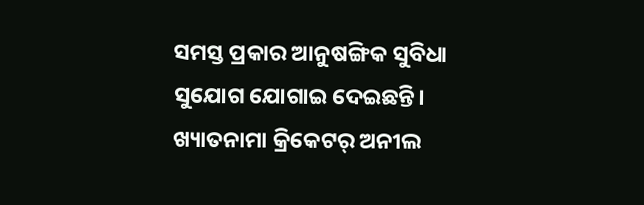ସମସ୍ତ ପ୍ରକାର ଆନୁଷଙ୍ଗିକ ସୁବିଧା ସୁଯୋଗ ଯୋଗାଇ ଦେଇଛନ୍ତି। ଖ୍ୟାତନାମା କ୍ରିକେଟର୍ ଅନୀଲ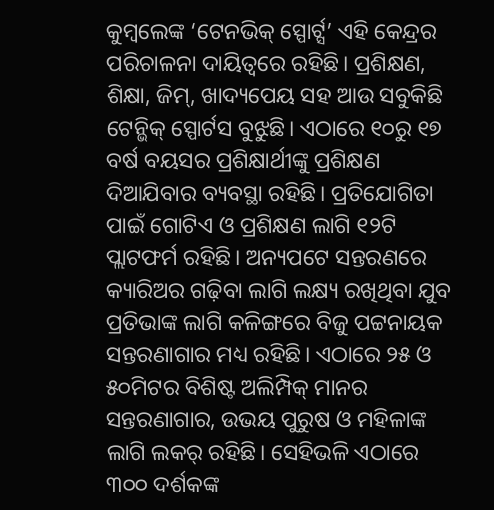କୁମ୍ବଲେଙ୍କ ‘ଟେନଭିକ୍ ସ୍ପୋର୍ଟ୍ସ’ ଏହି କେନ୍ଦ୍ରର ପରିଚାଳନା ଦାୟିତ୍ୱରେ ରହିଛି। ପ୍ରଶିକ୍ଷଣ, ଶିକ୍ଷା, ଜିମ୍, ଖାଦ୍ୟପେୟ ସହ ଆଉ ସବୁକିଛି ଟେନ୍ଭିକ୍ ସ୍ପୋର୍ଟସ ବୁଝୁଛି। ଏଠାରେ ୧୦ରୁ ୧୭ ବର୍ଷ ବୟସର ପ୍ରଶିକ୍ଷାର୍ଥୀଙ୍କୁ ପ୍ରଶିକ୍ଷଣ ଦିଆଯିବାର ବ୍ୟବସ୍ଥା ରହିଛି। ପ୍ରତିଯୋଗିତା ପାଇଁ ଗୋଟିଏ ଓ ପ୍ରଶିକ୍ଷଣ ଲାଗି ୧୨ଟି ପ୍ଲାଟଫର୍ମ ରହିଛି। ଅନ୍ୟପଟେ ସନ୍ତରଣରେ କ୍ୟାରିଅର ଗଢ଼ିବା ଲାଗି ଲକ୍ଷ୍ୟ ରଖିଥିବା ଯୁବ ପ୍ରତିଭାଙ୍କ ଲାଗି କଳିଙ୍ଗରେ ବିଜୁ ପଟ୍ଟନାୟକ ସନ୍ତରଣାଗାର ମଧ୍ୟ ରହିଛି। ଏଠାରେ ୨୫ ଓ ୫୦ମିଟର ବିଶିଷ୍ଟ ଅଲିମ୍ପିକ୍ ମାନର ସନ୍ତରଣାଗାର, ଉଭୟ ପୁରୁଷ ଓ ମହିଳାଙ୍କ ଲାଗି ଲକର୍ ରହିଛି। ସେହିଭଳି ଏଠାରେ ୩୦୦ ଦର୍ଶକଙ୍କ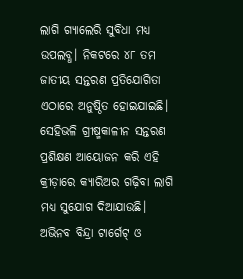ଲାଗି ଗ୍ୟାଲେରି ସୁବିଧା ମଧ୍ୟ ଉପଲବ୍ଧ। ନିକଟରେ ୪୮ ତମ ଜାତୀୟ ସନ୍ତରଣ ପ୍ରତିଯୋଗିତା ଏଠାରେ ଅନୁଷ୍ଠିତ ହୋଇଯାଇଛି। ସେହିଭଳି ଗ୍ରୀଷ୍ମକାଳୀନ ସନ୍ତରଣ ପ୍ରଶିକ୍ଷଣ ଆୟୋଜନ କରି ଏହି କ୍ରୀଡ଼ାରେ କ୍ୟାରିଅର ଗଢ଼ିବା ଲାଗି ମଧ୍ୟ ସୁଯୋଗ ଦିଆଯାଉଛି।
ଅଭିନବ ବିନ୍ଦ୍ରା ଟାର୍ଗେଟ୍ ଓ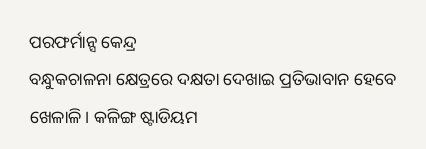ପରଫର୍ମାନ୍ସ କେନ୍ଦ୍ର
ବନ୍ଧୁକଚାଳନା କ୍ଷେତ୍ରରେ ଦକ୍ଷତା ଦେଖାଇ ପ୍ରତିଭାବାନ ହେବେ ଖେଳାଳି। କଳିଙ୍ଗ ଷ୍ଟାଡିୟମ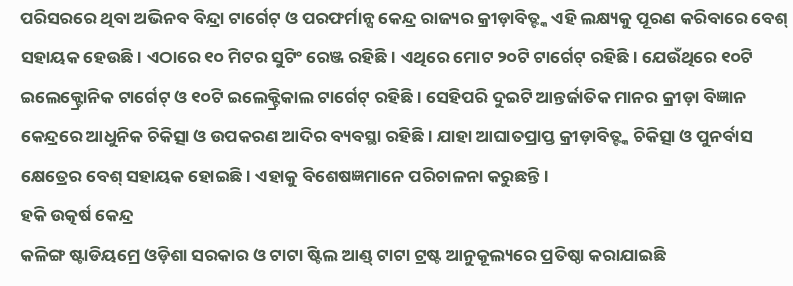ପରିସରରେ ଥିବା ଅଭିନବ ବିନ୍ଦ୍ରା ଟାର୍ଗେଟ୍ ଓ ପରଫର୍ମାନ୍ସ କେନ୍ଦ୍ର ରାଜ୍ୟର କ୍ରୀଡ଼ାବିତ୍ଙ୍କ ଏହି ଲକ୍ଷ୍ୟକୁ ପୂରଣ କରିବାରେ ବେଶ୍ ସହାୟକ ହେଉଛି। ଏଠାରେ ୧୦ ମିଟର ସୁଟିଂ ରେଞ୍ଜ ରହିଛି। ଏଥିରେ ମୋଟ ୨୦ଟି ଟାର୍ଗେଟ୍ ରହିଛି। ଯେଉଁଥିରେ ୧୦ଟି ଇଲେକ୍ଟ୍ରୋନିକ ଟାର୍ଗେଟ୍ ଓ ୧୦ଟି ଇଲେକ୍ଟ୍ରିକାଲ ଟାର୍ଗେଟ୍ ରହିଛି। ସେହିପରି ଦୁଇଟି ଆନ୍ତର୍ଜାତିକ ମାନର କ୍ରୀଡ଼ା ବିଜ୍ଞାନ କେନ୍ଦ୍ରରେ ଆଧୁନିକ ଚିକିତ୍ସା ଓ ଉପକରଣ ଆଦିର ବ୍ୟବସ୍ଥା ରହିଛି। ଯାହା ଆଘାତପ୍ରାପ୍ତ କ୍ରୀଡ଼ାବିତ୍ଙ୍କ ଚିକିତ୍ସା ଓ ପୁନର୍ବାସ କ୍ଷେତ୍ରେର ବେଶ୍ ସହାୟକ ହୋଇଛି। ଏହାକୁ ବିଶେଷଜ୍ଞମାନେ ପରିଚାଳନା କରୁଛନ୍ତି।
ହକି ଉତ୍କର୍ଷ କେନ୍ଦ୍ର
କଳିଙ୍ଗ ଷ୍ଟାଡିୟମ୍ରେ ଓଡ଼ିଶା ସରକାର ଓ ଟାଟା ଷ୍ଟିଲ ଆଣ୍ଡ୍ ଟାଟା ଟ୍ରଷ୍ଟ ଆନୁକୂଲ୍ୟରେ ପ୍ରତିଷ୍ଠା କରାଯାଇଛି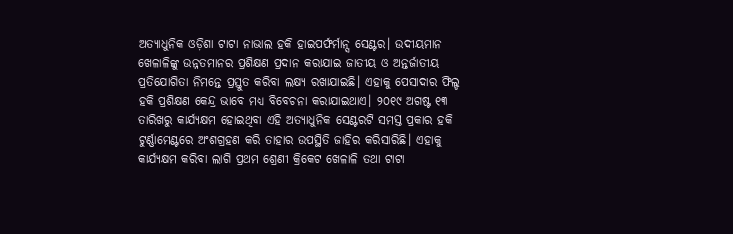ଅତ୍ୟାଧୁନିକ ଓଡ଼ିଶା ଟାଟା ନାଭାଲ ହକି ହାଇପର୍ଫର୍ମାନ୍ସ ସେଣ୍ଟର। ଉଦୀୟମାନ ଖେଳାଳିଙ୍କୁ ଉନ୍ନତମାନର ପ୍ରଶିକ୍ଷଣ ପ୍ରଦାନ କରାଯାଇ ଜାତୀୟ ଓ ଅନ୍ତର୍ଜାତୀୟ ପ୍ରତିଯୋଗିତା ନିମନ୍ତେ ପ୍ରସ୍ତୁତ କରିବା ଲକ୍ଷ୍ୟ ରଖାଯାଇଛି। ଏହାକୁ ପେସାଦାର ଫିଲ୍ଡ ହକି ପ୍ରଶିକ୍ଷଣ କେନ୍ଦ୍ର ଭାବେ ମଧ୍ୟ ବିବେଚନା କରାଯାଇଥାଏ। ୨୦୧୯ ଅଗଷ୍ଟ ୧୩ ତାରିଖରୁ କାର୍ଯ୍ୟକ୍ଷମ ହୋଇଥିବା ଏହି ଅତ୍ୟାଧୁନିକ ସେଣ୍ଟରଟି ସମସ୍ତ ପ୍ରକାର ହକି ଟୁର୍ଣ୍ଣାମେଣ୍ଟରେ ଅଂଶଗ୍ରହଣ କରି ତାହାର ଉପସ୍ଥିତି ଜାହିର କରିସାରିଛି। ଏହାକୁ କାର୍ଯ୍ୟକ୍ଷମ କରିବା ଲାଗି ପ୍ରଥମ ଶ୍ରେଣୀ କ୍ରିକେଟ ଖେଳାଳି ତଥା ଟାଟା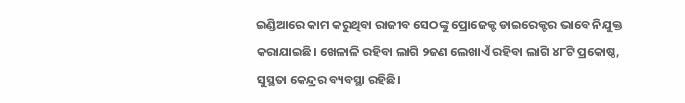ଇଣ୍ଡିଆରେ କାମ କରୁଥିବା ରାଜୀବ ସେଠଙ୍କୁ ପ୍ରୋଜେକ୍ଟ ଡାଇରେକ୍ଟର ଭାବେ ନିଯୁକ୍ତ କରାଯାଇଛି। ଖେଳାଳି ରହିବା ଲାଗି ୨ଜଣ ଲେଖାଏଁ ରହିବା ଲାଗି ୪୮ଟି ପ୍ରକୋଷ୍ଠ, ସୁସ୍ଥତା କେନ୍ଦ୍ରର ବ୍ୟବସ୍ଥା ରହିଛି।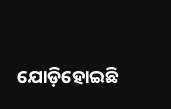ଯୋଡ଼ିହୋଇଛି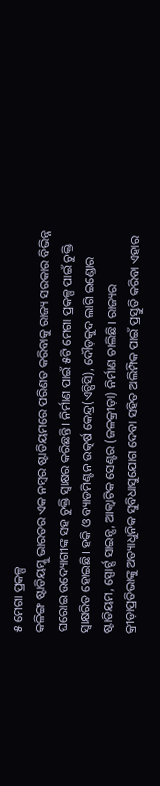୫ ମେଗା ପ୍ରକଳ୍ପ
କଳିଙ୍ଗ ଷ୍ଟାଡିୟମ୍କୁ ଭାରତର ଏକ ନମ୍ୱର ଷ୍ଟାଡିୟମରେ ପରିଣତ କରିବାକୁ ରାଜ୍ୟ ସରକାର ବିଭିନ୍ନ ଘରୋଇ ଉଦ୍ୟୋଗୀଙ୍କ ସହ ଚୁକ୍ତି ସ୍ୱାକ୍ଷର କରିଛନ୍ତି। ନିର୍ମାଣ ପାଇଁ ୫ଟି ମେଗା ପ୍ରକଳ୍ପ ପାଇଁ ଚୁକ୍ତି ସ୍ୱାକ୍ଷରିତ ହୋଇଛି। ହକି ଓ ବ୍ୟାଡମିଣ୍ଟନ ଉତ୍କର୍ଷ କେନ୍ଦ୍ର(ଏଚ୍ପିସି), ଦୌଡ଼କୁଦ ଲାଗି ଇଣ୍ଡୋର ଷ୍ଟାଡିୟମ, ସ୍ପୋର୍ଟ୍ସ ସାଇନ୍ସ, ଆକ୍ୱାଟିକ ସେଣ୍ଟର (ଜଳକ୍ରୀଡ଼ା) ନିର୍ମାଣ ଚାଲିଛି। ରାଜ୍ୟର କ୍ରୀଡ଼ାପ୍ରତିଭାଙ୍କୁ ଅତ୍ୟାଧୁନିକ ସୁବିଧାସୁଯୋଗ ଦେବା ସହିତ ଅଲିମ୍ପିକ ପାଇଁ ପ୍ରସ୍ତୁତି କରିବା ଏହାର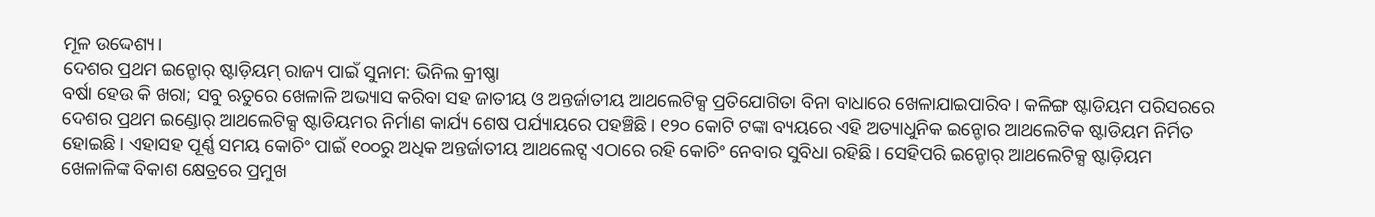ମୂଳ ଉଦ୍ଦେଶ୍ୟ।
ଦେଶର ପ୍ରଥମ ଇନ୍ଡୋର୍ ଷ୍ଟାଡ଼ିୟମ୍ ରାଜ୍ୟ ପାଇଁ ସୁନାମ: ଭିନିଲ କ୍ରୀଷ୍ଣା
ବର୍ଷା ହେଉ କି ଖରା; ସବୁ ଋତୁରେ ଖେଳାଳି ଅଭ୍ୟାସ କରିବା ସହ ଜାତୀୟ ଓ ଅନ୍ତର୍ଜାତୀୟ ଆଥଲେଟିକ୍ସ ପ୍ରତିଯୋଗିତା ବିନା ବାଧାରେ ଖେଳାଯାଇପାରିବ। କଳିଙ୍ଗ ଷ୍ଟାଡିୟମ ପରିସରରେ ଦେଶର ପ୍ରଥମ ଇଣ୍ଡୋର୍ ଆଥଲେଟିକ୍ସ ଷ୍ଟାଡିୟମର ନିର୍ମାଣ କାର୍ଯ୍ୟ ଶେଷ ପର୍ଯ୍ୟାୟରେ ପହଞ୍ଚିଛି। ୧୨୦ କୋଟି ଟଙ୍କା ବ୍ୟୟରେ ଏହି ଅତ୍ୟାଧୁନିକ ଇନ୍ଡୋର ଆଥଲେଟିକ ଷ୍ଟାଡିୟମ ନିର୍ମିତ ହୋଇଛି। ଏହାସହ ପୂର୍ଣ୍ଣ ସମୟ କୋଚିଂ ପାଇଁ ୧୦୦ରୁ ଅଧିକ ଅନ୍ତର୍ଜାତୀୟ ଆଥଲେଟ୍ସ ଏଠାରେ ରହି କୋଚିଂ ନେବାର ସୁବିଧା ରହିଛି। ସେହିପରି ଇନ୍ଡୋର୍ ଆଥଲେଟିକ୍ସ ଷ୍ଟାଡ଼ିୟମ ଖେଳାଳିଙ୍କ ବିକାଶ କ୍ଷେତ୍ରରେ ପ୍ରମୁଖ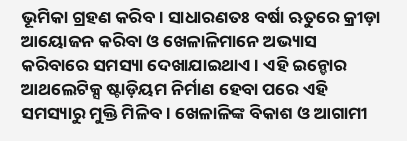ଭୂମିକା ଗ୍ରହଣ କରିବ। ସାଧାରଣତଃ ବର୍ଷା ଋତୁରେ କ୍ରୀଡ଼ା ଆୟୋଜନ କରିବା ଓ ଖେଳାଳିମାନେ ଅଭ୍ୟାସ କରିବାରେ ସମସ୍ୟା ଦେଖାଯାଇଥାଏ। ଏହି ଇନ୍ଡୋର ଆଥଲେଟିକ୍ସ ଷ୍ଟାଡ଼ିୟମ ନିର୍ମାଣ ହେବା ପରେ ଏହି ସମସ୍ୟାରୁ ମୁକ୍ତି ମିଳିବ। ଖେଳାଳିଙ୍କ ବିକାଶ ଓ ଆଗାମୀ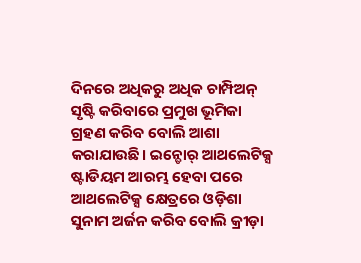ଦିନରେ ଅଧିକରୁ ଅଧିକ ଚାମ୍ପିଅନ୍ ସୃଷ୍ଟି କରିବାରେ ପ୍ରମୁଖ ଭୂମିକା ଗ୍ରହଣ କରିବ ବୋଲି ଆଶା କରାଯାଉଛି। ଇନ୍ଡୋର୍ ଆଥଲେଟିକ୍ସ ଷ୍ଟାଡିୟମ ଆରମ୍ଭ ହେବା ପରେ ଆଥଲେଟିକ୍ସ କ୍ଷେତ୍ରରେ ଓଡ଼ିଶା ସୁନାମ ଅର୍ଜନ କରିବ ବୋଲି କ୍ରୀଡ଼ା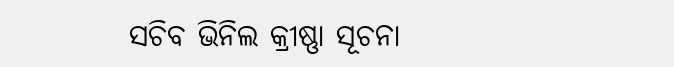ସଚିବ ଭିନିଲ କ୍ରୀଷ୍ଣା ସୂଚନା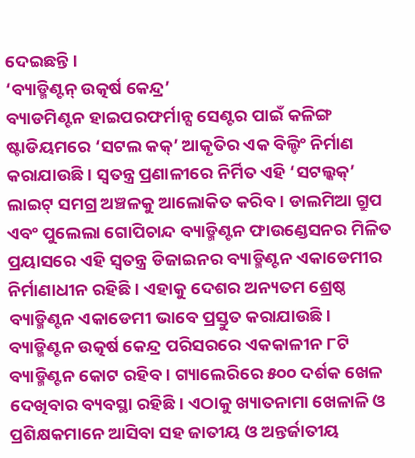ଦେଇଛନ୍ତି।
‘ବ୍ୟାଡ୍ମିଣ୍ଟନ୍ ଉତ୍କର୍ଷ କେନ୍ଦ୍ର’
ବ୍ୟାଡମିଣ୍ଟନ ହାଇପରଫର୍ମାନ୍ସ ସେଣ୍ଟର ପାଇଁ କଳିଙ୍ଗ ଷ୍ଟାଡିୟମରେ ‘ସଟଲ କକ୍’ ଆକୃତିର ଏକ ବିଲ୍ଡିଂ ନିର୍ମାଣ କରାଯାଉଛି। ସ୍ୱତନ୍ତ୍ର ପ୍ରଣାଳୀରେ ନିର୍ମିତ ଏହି ‘ସଟଲ୍କକ୍’ ଲାଇଟ୍ ସମଗ୍ର ଅଞ୍ଚଳକୁ ଆଲୋକିତ କରିବ। ଡାଲମିଆ ଗ୍ରୁପ ଏବଂ ପୁଲେଲା ଗୋପିଚାନ୍ଦ ବ୍ୟାଡ୍ମିଣ୍ଟନ ଫାଉଣ୍ଡେସନର ମିଳିତ ପ୍ରୟାସରେ ଏହି ସ୍ୱତନ୍ତ୍ର ଡିଜାଇନର ବ୍ୟାଡ୍ମିଣ୍ଟନ ଏକାଡେମୀର ନିର୍ମାଣାଧୀନ ରହିଛି। ଏହାକୁ ଦେଶର ଅନ୍ୟତମ ଶ୍ରେଷ୍ଠ ବ୍ୟାଡ୍ମିଣ୍ଟନ ଏକାଡେମୀ ଭାବେ ପ୍ରସ୍ତୁତ କରାଯାଉଛି। ବ୍ୟାଡ୍ମିଣ୍ଟନ ଉତ୍କର୍ଷ କେନ୍ଦ୍ର ପରିସରରେ ଏକକାଳୀନ ୮ଟି ବ୍ୟାଡ୍ମିଣ୍ଟନ କୋଟ ରହିବ। ଗ୍ୟାଲେରିରେ ୫୦୦ ଦର୍ଶକ ଖେଳ ଦେଖିବାର ବ୍ୟବସ୍ଥା ରହିଛି। ଏଠାକୁ ଖ୍ୟାତନାମା ଖେଳାଳି ଓ ପ୍ରଶିକ୍ଷକମାନେ ଆସିବା ସହ ଜାତୀୟ ଓ ଅନ୍ତର୍ଜାତୀୟ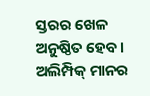ସ୍ତରର ଖେଳ ଅନୁଷ୍ଠିତ ହେବ।
ଅଲିମ୍ପିକ୍ ମାନର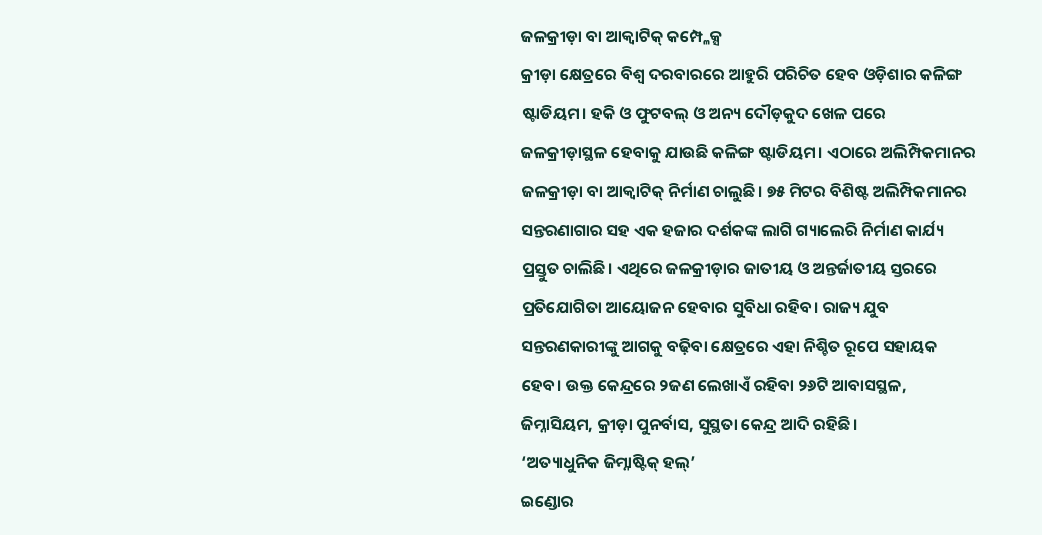ଜଳକ୍ରୀଡ଼ା ବା ଆକ୍ୱାଟିକ୍ କମ୍ପ୍ଳେକ୍ସ
କ୍ରୀଡ଼ା କ୍ଷେତ୍ରରେ ବିଶ୍ୱ ଦରବାରରେ ଆହୁରି ପରିଚିତ ହେବ ଓଡ଼ିଶାର କଳିଙ୍ଗ ଷ୍ଟାଡିୟମ। ହକି ଓ ଫୁଟବଲ୍ ଓ ଅନ୍ୟ ଦୌଡ଼କୁଦ ଖେଳ ପରେ ଜଳକ୍ରୀଡ଼ାସ୍ଥଳ ହେବାକୁ ଯାଉଛି କଳିଙ୍ଗ ଷ୍ଟାଡିୟମ। ଏଠାରେ ଅଲିମ୍ପିକମାନର ଜଳକ୍ରୀଡ଼ା ବା ଆକ୍ୱାଟିକ୍ ନିର୍ମାଣ ଚାଲୁଛି। ୭୫ ମିଟର ବିଶିଷ୍ଟ ଅଲିମ୍ପିକମାନର ସନ୍ତରଣାଗାର ସହ ଏକ ହଜାର ଦର୍ଶକଙ୍କ ଲାଗି ଗ୍ୟାଲେରି ନିର୍ମାଣ କାର୍ଯ୍ୟ ପ୍ରସ୍ତୁତ ଚାଲିଛି। ଏଥିରେ ଜଳକ୍ରୀଡ଼ାର ଜାତୀୟ ଓ ଅନ୍ତର୍ଜାତୀୟ ସ୍ତରରେ ପ୍ରତିଯୋଗିତା ଆୟୋଜନ ହେବାର ସୁବିଧା ରହିବ। ରାଜ୍ୟ ଯୁବ ସନ୍ତରଣକାରୀଙ୍କୁ ଆଗକୁ ବଢ଼ିବା କ୍ଷେତ୍ରରେ ଏହା ନିଶ୍ଚିତ ରୂପେ ସହାୟକ ହେବ। ଉକ୍ତ କେନ୍ଦ୍ରରେ ୨ଜଣ ଲେଖାଏଁ ରହିବା ୨୬ଟି ଆବାସସ୍ଥଳ, ଜିମ୍ନାସିୟମ, କ୍ରୀଡ଼ା ପୁନର୍ବାସ, ସୁସ୍ଥତା କେନ୍ଦ୍ର ଆଦି ରହିଛି।
‘ଅତ୍ୟାଧୁନିକ ଜିମ୍ନାଷ୍ଟିକ୍ ହଲ୍’
ଇଣ୍ଡୋର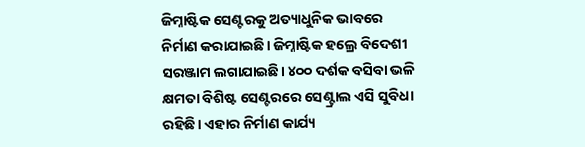ଜିମ୍ନାଷ୍ଟିକ ସେଣ୍ଟରକୁ ଅତ୍ୟାଧୁନିକ ଭାବରେ ନିର୍ମାଣ କରାଯାଇଛି। ଜିମ୍ନାଷ୍ଟିକ ହଲ୍ରେ ବିଦେଶୀ ସରଞ୍ଜାମ ଲଗାଯାଇଛି। ୪୦୦ ଦର୍ଶକ ବସିବା ଭଳି କ୍ଷମତା ବିଶିଷ୍ଟ ସେଣ୍ଟରରେ ସେଣ୍ଟ୍ରାଲ ଏସି ସୁବିଧା ରହିଛି। ଏହାର ନିର୍ମାଣ କାର୍ଯ୍ୟ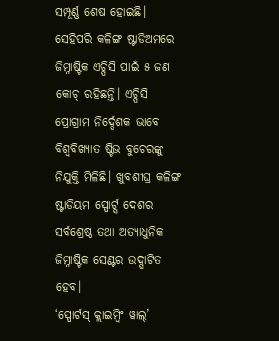ସମ୍ପୂର୍ଣ୍ଣ ଶେଷ ହୋଇଛି। ସେହିପରି କଳିଙ୍ଗ ଷ୍ଟାଡିଅମରେ ଜିମ୍ନାଷ୍ଟିକ ଏଚ୍ପିସି ପାଇଁ ୫ ଜଣ କୋଚ୍ ରହିଛନ୍ତି। ଏଚ୍ପିସି ପ୍ରୋଗ୍ରାମ ନିର୍ଦ୍ଦେଶକ ଭାବେ ବିଶ୍ୱବିଖ୍ୟାତ ଷ୍ଟିଭ ବୁଚେରଙ୍କୁ ନିଯୁକ୍ତି ମିଳିଛି। ଖୁବଶୀଘ୍ର କଳିଙ୍ଗ ଷ୍ଟାଡିୟମ ସ୍ପୋର୍ଟ୍ସ ଦେଶର ସର୍ବଶ୍ରେଷ୍ଠ ତଥା ଅତ୍ୟାଧୁନିକ ଜିମ୍ନାଷ୍ଟିକ ସେଣ୍ଟର ଉଦ୍ଘାଟିତ ହେବ।
‘ସ୍ପୋର୍ଟସ୍ କ୍ଲାଇମ୍ବିଂ ୱାଲ୍’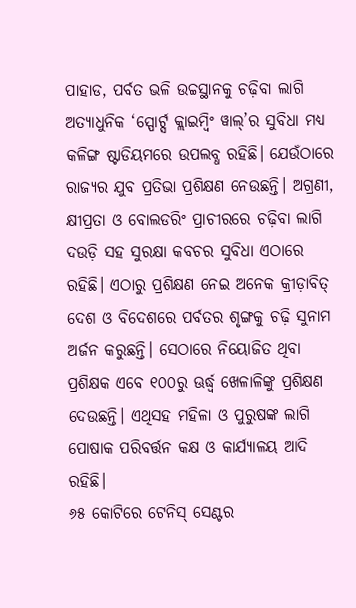ପାହାଡ, ପର୍ବତ ଭଳି ଉଚ୍ଚସ୍ଥାନକୁ ଚଢ଼ିବା ଲାଗି ଅତ୍ୟାଧୁନିକ ‘ସ୍ପୋର୍ଟ୍ସ କ୍ଲାଇମ୍ବିଂ ୱାଲ୍’ର ସୁବିଧା ମଧ୍ୟ କଳିଙ୍ଗ ଷ୍ଟାଡିୟମରେ ଉପଲବ୍ଧ ରହିଛି। ଯେଉଁଠାରେ ରାଜ୍ୟର ଯୁବ ପ୍ରତିଭା ପ୍ରଶିକ୍ଷଣ ନେଉଛନ୍ତି। ଅଗ୍ରଣୀ, କ୍ଷୀପ୍ରତା ଓ ବୋଲଡରିଂ ପ୍ରାଚୀରରେ ଚଢ଼ିବା ଲାଗି ଦଉଡ଼ି ସହ ସୁରକ୍ଷା କବଚର ସୁବିଧା ଏଠାରେ ରହିଛି। ଏଠାରୁ ପ୍ରଶିକ୍ଷଣ ନେଇ ଅନେକ କ୍ରୀଡ଼ାବିତ୍ ଦେଶ ଓ ବିଦେଶରେ ପର୍ବତର ଶୃଙ୍ଗକୁ ଚଢ଼ି ସୁନାମ ଅର୍ଜନ କରୁଛନ୍ତି। ସେଠାରେ ନିୟୋଜିତ ଥିବା ପ୍ରଶିକ୍ଷକ ଏବେ ୧୦୦ରୁ ଊର୍ଦ୍ଧ୍ବ ଖେଳାଳିଙ୍କୁ ପ୍ରଶିକ୍ଷଣ ଦେଉଛନ୍ତି। ଏଥିସହ ମହିଳା ଓ ପୁରୁଷଙ୍କ ଲାଗି ପୋଷାକ ପରିବର୍ତ୍ତନ କକ୍ଷ ଓ କାର୍ଯ୍ୟାଳୟ ଆଦି ରହିଛି।
୬୫ କୋଟିରେ ଟେନିସ୍ ସେଣ୍ଟର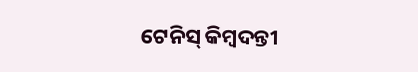ଟେନିସ୍ କିମ୍ବଦନ୍ତୀ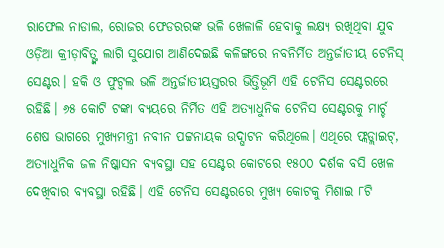ରାଫେଲ ନାଡାଲ, ରୋଜର ଫେଡରରଙ୍କ ଭଳି ଖେଳାଳି ହେବାକୁ ଲକ୍ଷ୍ୟ ରଖିଥିବା ଯୁବ ଓଡ଼ିଆ କ୍ରୀଡ଼ାବିତ୍ଙ୍କ ଲାଗି ସୁଯୋଗ ଆଣିଦେଇଛି କଳିଙ୍ଗରେ ନବନିର୍ମିତ ଅନ୍ତର୍ଜାତୀୟ ଟେନିସ୍ ସେଣ୍ଟର। ହକି ଓ ଫୁଟ୍ବଲ ଭଳି ଅନ୍ତର୍ଜାତୀୟସ୍ତରର ଭିତ୍ତିଭୂମି ଏହି ଟେନିସ ସେଣ୍ଟରରେ ରହିଛି। ୬୫ କୋଟି ଟଙ୍କା ବ୍ୟୟରେ ନିର୍ମିତ ଏହି ଅତ୍ୟାଧୁନିକ ଟେନିସ ସେଣ୍ଟରକୁ ମାର୍ଚ୍ଚ ଶେଷ ଭାଗରେ ମୁଖ୍ୟମନ୍ତ୍ରୀ ନବୀନ ପଟ୍ଟନାୟକ ଉଦ୍ଘାଟନ କରିଥିଲେ। ଏଥିରେ ଫ୍ଲଡ୍ଲାଇଟ୍, ଅତ୍ୟାଧୁନିକ ଜଳ ନିଷ୍କାସନ ବ୍ୟବସ୍ଥା ସହ ସେଣ୍ଟର କୋଟରେ ୧୫୦୦ ଦର୍ଶକ ବସି ଖେଳ ଦେଖିବାର ବ୍ୟବସ୍ଥା ରହିଛି। ଏହି ଟେନିସ ସେଣ୍ଟରରେ ମୁଖ୍ୟ କୋଟକୁ ମିଶାଇ ୮ଟି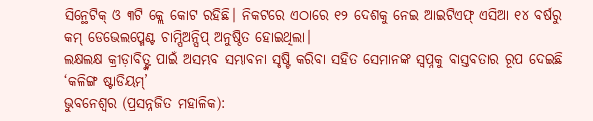ସିନ୍ଥେଟିକ୍ ଓ ୩ଟି କ୍ଲେ କୋଟ ରହିଛି। ନିକଟରେ ଏଠାରେ ୧୨ ଦେଶକୁ ନେଇ ଆଇଟିଏଫ୍ ଏସିଆ ୧୪ ବର୍ଷରୁ କମ୍ ଡେଭେଲପ୍ମେଣ୍ଟ ଚାମ୍ପିଅନ୍ସିପ୍ ଅନୁଷ୍ଠିତ ହୋଇଥିଲା।
ଲକ୍ଷଲକ୍ଷ କ୍ରୀଡ଼ାବିତ୍ଙ୍କ ପାଇଁ ଅସମ୍ଭବ ସମ୍ଭାବନା ସୃଷ୍ଟି କରିବା ସହିତ ସେମାନଙ୍କ ସ୍ୱପ୍ନକୁ ବାସ୍ତବତାର ରୂପ ଦେଇଛି ‘କଳିଙ୍ଗ ଷ୍ଟାଡିୟମ୍’
ଭୁବନେଶ୍ୱର (ପ୍ରସନ୍ନଜିତ ମହାଳିକ):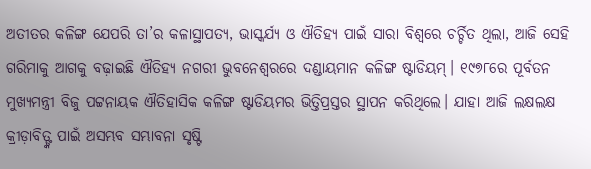ଅତୀତର କଳିଙ୍ଗ ଯେପରି ତା’ର କଳାସ୍ଥାପତ୍ୟ, ଭାସ୍କର୍ଯ୍ୟ ଓ ଐତିହ୍ୟ ପାଇଁ ସାରା ବିଶ୍ୱରେ ଚର୍ଚ୍ଚିତ ଥିଲା, ଆଜି ସେହି ଗରିମାକୁ ଆଗକୁ ବଢ଼ାଇଛି ଐତିହ୍ୟ ନଗରୀ ଭୁବନେଶ୍ୱରରେ ଦଣ୍ଡାୟମାନ କଳିଙ୍ଗ ଷ୍ଟାଡିୟମ୍। ୧୯୭୮ରେ ପୂର୍ବତନ ମୁଖ୍ୟମନ୍ତ୍ରୀ ବିଜୁ ପଟ୍ଟନାୟକ ଐତିହାସିକ କଳିଙ୍ଗ ଷ୍ଟାଡିୟମର ଭିତ୍ତିପ୍ରସ୍ତର ସ୍ଥାପନ କରିଥିଲେ। ଯାହା ଆଜି ଲକ୍ଷଲକ୍ଷ କ୍ରୀଡ଼ାବିତ୍ଙ୍କ ପାଇଁ ଅସମ୍ଭବ ସମ୍ଭାବନା ସୃଷ୍ଟି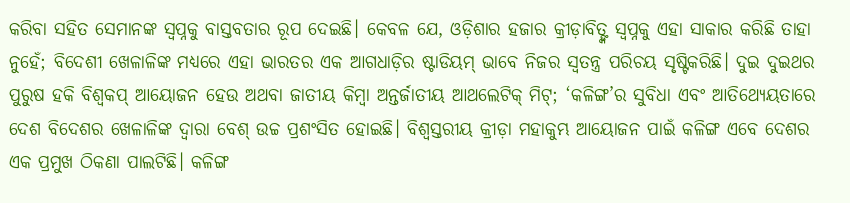କରିବା ସହିତ ସେମାନଙ୍କ ସ୍ୱପ୍ନକୁ ବାସ୍ତବତାର ରୂପ ଦେଇଛି। କେବଳ ଯେ, ଓଡ଼ିଶାର ହଜାର କ୍ରୀଡ଼ାବିତ୍ଙ୍କ ସ୍ୱପ୍ନକୁ ଏହା ସାକାର କରିଛି ତାହା ନୁହେଁ; ବିଦେଶୀ ଖେଳାଳିଙ୍କ ମଧ୍ୟରେ ଏହା ଭାରତର ଏକ ଆଗଧାଡ଼ିର ଷ୍ଟାଡିୟମ୍ ଭାବେ ନିଜର ସ୍ୱତନ୍ତ୍ର ପରିଚୟ ସୃଷ୍ଟିକରିଛି। ଦୁଇ ଦୁଇଥର ପୁରୁଷ ହକି ବିଶ୍ୱକପ୍ ଆୟୋଜନ ହେଉ ଅଥବା ଜାତୀୟ କିମ୍ବା ଅନ୍ତର୍ଜାତୀୟ ଆଥଲେଟିକ୍ ମିଟ୍; ‘କଳିଙ୍ଗ’ର ସୁବିଧା ଏବଂ ଆତିଥ୍ୟେୟତାରେ ଦେଶ ବିଦେଶର ଖେଳାଳିଙ୍କ ଦ୍ୱାରା ବେଶ୍ ଉଚ୍ଚ ପ୍ରଶଂସିତ ହୋଇଛି। ବିଶ୍ୱସ୍ତରୀୟ କ୍ରୀଡ଼ା ମହାକୁମ୍ଭ ଆୟୋଜନ ପାଇଁ କଳିଙ୍ଗ ଏବେ ଦେଶର ଏକ ପ୍ରମୁଖ ଠିକଣା ପାଲଟିଛି। କଳିଙ୍ଗ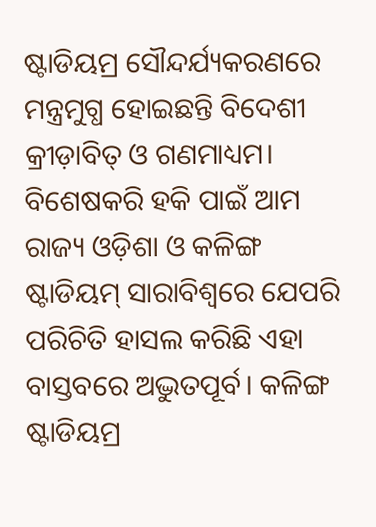ଷ୍ଟାଡିୟମ୍ର ସୌନ୍ଦର୍ଯ୍ୟକରଣରେ ମନ୍ତ୍ରମୁଗ୍ଧ ହୋଇଛନ୍ତି ବିଦେଶୀ କ୍ରୀଡ଼ାବିତ୍ ଓ ଗଣମାଧ୍ୟମ। ବିଶେଷକରି ହକି ପାଇଁ ଆମ ରାଜ୍ୟ ଓଡ଼ିଶା ଓ କଳିଙ୍ଗ ଷ୍ଟାଡିୟମ୍ ସାରାବିଶ୍ୱରେ ଯେପରି ପରିଚିତି ହାସଲ କରିଛି ଏହା ବାସ୍ତବରେ ଅଦ୍ଭୁତପୂର୍ବ। କଳିଙ୍ଗ ଷ୍ଟାଡିୟମ୍ର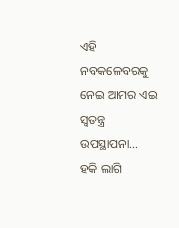ଏହି ନବକଳେବରକୁ ନେଇ ଆମର ଏଇ ସ୍ୱତନ୍ତ୍ର ଉପସ୍ଥାପନା…
ହକି ଲାଗି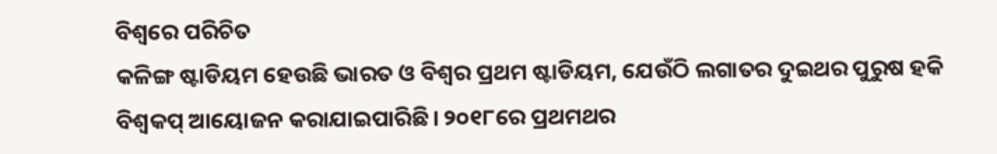ବିଶ୍ୱରେ ପରିଚିତ
କଳିଙ୍ଗ ଷ୍ଟାଡିୟମ ହେଉଛି ଭାରତ ଓ ବିଶ୍ୱର ପ୍ରଥମ ଷ୍ଟାଡିୟମ, ଯେଉଁଠି ଲଗାତର ଦୁଇଥର ପୁରୁଷ ହକି ବିଶ୍ୱକପ୍ ଆୟୋଜନ କରାଯାଇପାରିଛି। ୨୦୧୮ରେ ପ୍ରଥମଥର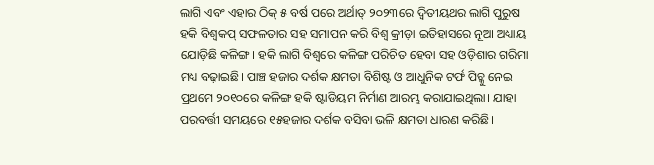ଲାଗି ଏବଂ ଏହାର ଠିକ୍ ୫ ବର୍ଷ ପରେ ଅର୍ଥାତ୍ ୨୦୨୩ରେ ଦ୍ୱିତୀୟଥର ଲାଗି ପୁରୁଷ ହକି ବିଶ୍ୱକପ୍ ସଫଳତାର ସହ ସମାପନ କରି ବିଶ୍ୱ କ୍ରୀଡ଼ା ଇତିହାସରେ ନୂଆ ଅଧ୍ୟାୟ ଯୋଡ଼ିଛି କଳିଙ୍ଗ। ହକି ଲାଗି ବିଶ୍ୱରେ କଳିଙ୍ଗ ପରିଚିତ ହେବା ସହ ଓଡ଼ିଶାର ଗରିମା ମଧ୍ୟ ବଢ଼ାଇଛି। ପାଞ୍ଚ ହଜାର ଦର୍ଶକ କ୍ଷମତା ବିଶିଷ୍ଟ ଓ ଆଧୁନିକ ଟର୍ଫ ପିଚ୍କୁ ନେଇ ପ୍ରଥମେ ୨୦୧୦ରେ କଳିଙ୍ଗ ହକି ଷ୍ଟାଡିୟମ ନିର୍ମାଣ ଆରମ୍ଭ କରାଯାଇଥିଲା। ଯାହା ପରବର୍ତ୍ତୀ ସମୟରେ ୧୫ହଜାର ଦର୍ଶକ ବସିବା ଭଳି କ୍ଷମତା ଧାରଣ କରିଛି।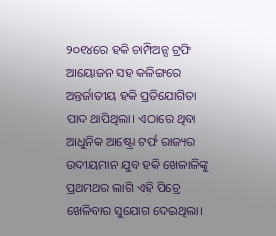୨୦୧୪ରେ ହକି ଚାମ୍ପିଅନ୍ସ ଟ୍ରଫି ଆୟୋଜନ ସହ କଳିଙ୍ଗରେ ଅନ୍ତର୍ଜାତୀୟ ହକି ପ୍ରତିଯୋଗିତା ପାଦ ଥାପିଥିଲା। ଏଠାରେ ଥିବା ଆଧୁନିକ ଆଷ୍ଟ୍ରୋ ଟର୍ଫ ରାଜ୍ୟର ଉଦୀୟମାନ ଯୁବ ହକି ଖେଳାଳିଙ୍କୁ ପ୍ରଥମଥର ଲାଗି ଏହି ପିଚ୍ରେ ଖେଳିବାର ସୁଯୋଗ ଦେଇଥିଲା।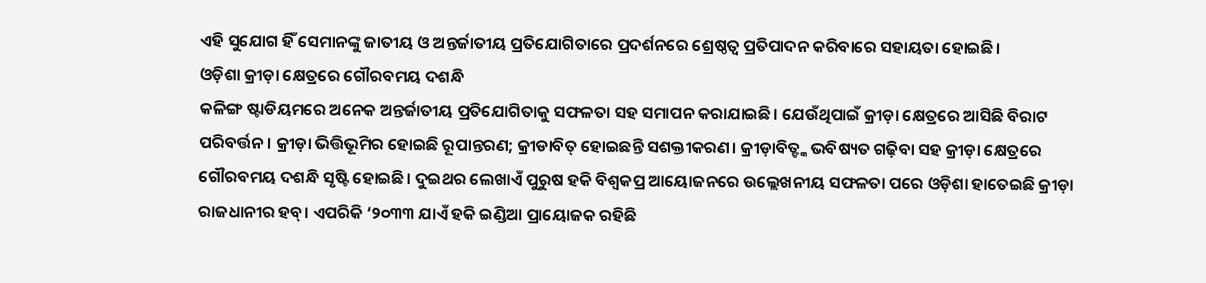ଏହି ସୁଯୋଗ ହିଁ ସେମାନଙ୍କୁ ଜାତୀୟ ଓ ଅନ୍ତର୍ଜାତୀୟ ପ୍ରତିଯୋଗିତାରେ ପ୍ରଦର୍ଶନରେ ଶ୍ରେଷ୍ଠତ୍ୱ ପ୍ରତିପାଦନ କରିବାରେ ସହାୟତା ହୋଇଛି।
ଓଡ଼ିଶା କ୍ରୀଡ଼ା କ୍ଷେତ୍ରରେ ଗୌରବମୟ ଦଶନ୍ଧି
କଳିଙ୍ଗ ଷ୍ଟାଡିୟମରେ ଅନେକ ଅନ୍ତର୍ଜାତୀୟ ପ୍ରତିଯୋଗିତାକୁ ସଫଳତା ସହ ସମାପନ କରାଯାଇଛି। ଯେଉଁଥିପାଇଁ କ୍ରୀଡ଼ା କ୍ଷେତ୍ରରେ ଆସିଛି ବିରାଟ ପରିବର୍ତ୍ତନ। କ୍ରୀଡ଼ା ଭିତ୍ତିଭୂମିର ହୋଇଛି ରୂପାନ୍ତରଣ; କ୍ରୀଡାବିତ୍ ହୋଇଛନ୍ତି ସଶକ୍ତୀକରଣ। କ୍ରୀଡ଼ାବିତ୍ଙ୍କ ଭବିଷ୍ୟତ ଗଢ଼ିବା ସହ କ୍ରୀଡ଼ା କ୍ଷେତ୍ରରେ ଗୌରବମୟ ଦଶନ୍ଧି ସୃଷ୍ଟି ହୋଇଛି। ଦୁଇଥର ଲେଖାଏଁ ପୁରୁଷ ହକି ବିଶ୍ୱକପ୍ର ଆୟୋଜନରେ ଉଲ୍ଲେଖନୀୟ ସଫଳତା ପରେ ଓଡ଼ିଶା ହାତେଇଛି କ୍ରୀଡ଼ା ରାଜଧାନୀର ହବ୍। ଏପରିକି ‘୨୦୩୩ ଯାଏଁ ହକି ଇଣ୍ଡିଆ ପ୍ରାୟୋଜକ ରହିଛି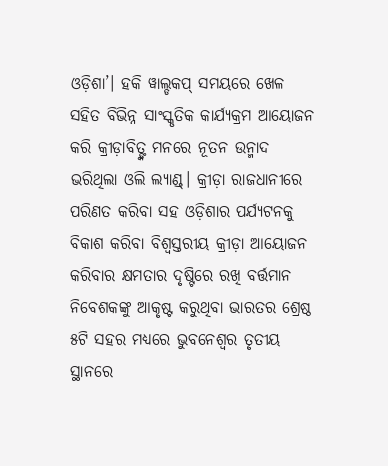ଓଡ଼ିଶା’। ହକି ୱାଲ୍ଡକପ୍ ସମୟରେ ଖେଳ ସହିତ ବିଭିନ୍ନ ସାଂସ୍କୃତିକ କାର୍ଯ୍ୟକ୍ରମ ଆୟୋଜନ କରି କ୍ରୀଡ଼ାବିତ୍ଙ୍କ ମନରେ ନୂତନ ଉନ୍ମାଦ ଭରିଥିଲା ଓଲି ଲ୍ୟାଣ୍ଡ୍। କ୍ରୀଡ଼ା ରାଜଧାନୀରେ ପରିଣତ କରିବା ସହ ଓଡ଼ିଶାର ପର୍ଯ୍ୟଟନକୁ ବିକାଶ କରିବା ବିଶ୍ୱସ୍ତରୀୟ କ୍ରୀଡ଼ା ଆୟୋଜନ କରିବାର କ୍ଷମତାର ଦୃଷ୍ଟିରେ ରଖି ବର୍ତ୍ତମାନ ନିବେଶକଙ୍କୁ ଆକୃଷ୍ଟ କରୁଥିବା ଭାରତର ଶ୍ରେଷ୍ଠ ୫ଟି ସହର ମଧ୍ୟରେ ଭୁବନେଶ୍ୱର ତୃତୀୟ ସ୍ଥାନରେ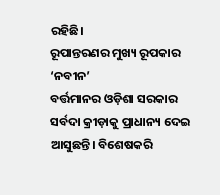ରହିଛି।
ରୂପାନ୍ତରଣର ମୁଖ୍ୟ ରୂପକାର ‘ନବୀନ’
ବର୍ତ୍ତମାନର ଓଡ଼ିଶା ସରକାର ସର୍ବଦା କ୍ରୀଡ଼ାକୁ ପ୍ରାଧାନ୍ୟ ଦେଇ ଆସୁଛନ୍ତି। ବିଶେଷକରି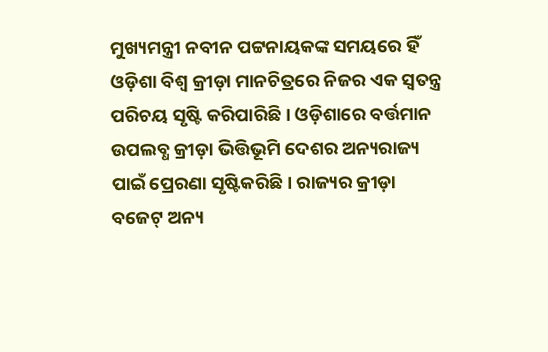ମୁଖ୍ୟମନ୍ତ୍ରୀ ନବୀନ ପଟ୍ଟନାୟକଙ୍କ ସମୟରେ ହିଁ ଓଡ଼ିଶା ବିଶ୍ୱ କ୍ରୀଡ଼ା ମାନଚିତ୍ରରେ ନିଜର ଏକ ସ୍ୱତନ୍ତ୍ର ପରିଚୟ ସୃଷ୍ଟି କରିପାରିଛି। ଓଡ଼ିଶାରେ ବର୍ତ୍ତମାନ ଉପଲବ୍ଧ କ୍ରୀଡ଼ା ଭିତ୍ତିଭୂମି ଦେଶର ଅନ୍ୟରାଜ୍ୟ ପାଇଁ ପ୍ରେରଣା ସୃଷ୍ଟିକରିଛି। ରାଜ୍ୟର କ୍ରୀଡ଼ା ବଜେଟ୍ ଅନ୍ୟ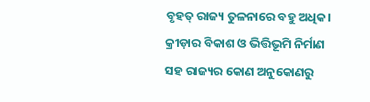ବୃହତ୍ ରାଜ୍ୟ ତୁଳନାରେ ବହୁ ଅଧିକ। କ୍ରୀଡ଼ାର ବିକାଶ ଓ ଭିତ୍ତିଭୂମି ନିର୍ମାଣ ସହ ରାଜ୍ୟର କୋଣ ଅନୁକୋଣରୁ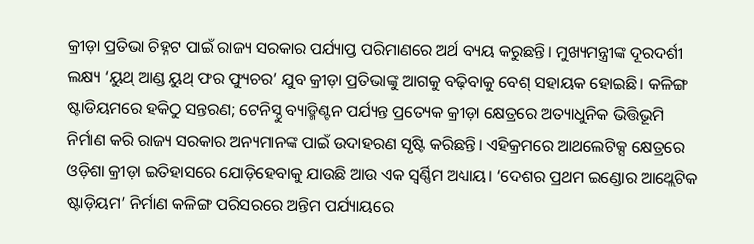କ୍ରୀଡ଼ା ପ୍ରତିଭା ଚିହ୍ନଟ ପାଇଁ ରାଜ୍ୟ ସରକାର ପର୍ଯ୍ୟାପ୍ତ ପରିମାଣରେ ଅର୍ଥ ବ୍ୟୟ କରୁଛନ୍ତି। ମୁଖ୍ୟମନ୍ତ୍ରୀଙ୍କ ଦୂରଦର୍ଶୀ ଲକ୍ଷ୍ୟ ‘ୟୁଥ୍ ଆଣ୍ଡ ୟୁଥ୍ ଫର ଫ୍ୟୁଚର’ ଯୁବ କ୍ରୀଡ଼ା ପ୍ରତିଭାଙ୍କୁ ଆଗକୁ ବଢ଼ିବାକୁ ବେଶ୍ ସହାୟକ ହୋଇଛି। କଳିଙ୍ଗ ଷ୍ଟାଡିୟମରେ ହକିଠୁ ସନ୍ତରଣ; ଟେନିସ୍ଠୁ ବ୍ୟାଡ୍ମିଣ୍ଟନ ପର୍ଯ୍ୟନ୍ତ ପ୍ରତ୍ୟେକ କ୍ରୀଡ଼ା କ୍ଷେତ୍ରରେ ଅତ୍ୟାଧୁନିକ ଭିତ୍ତିଭୂମି ନିର୍ମାଣ କରି ରାଜ୍ୟ ସରକାର ଅନ୍ୟମାନଙ୍କ ପାଇଁ ଉଦାହରଣ ସୃଷ୍ଟି କରିଛନ୍ତି। ଏହିକ୍ରମରେ ଆଥଲେଟିକ୍ସ କ୍ଷେତ୍ରରେ ଓଡ଼ିଶା କ୍ରୀଡ଼ା ଇତିହାସରେ ଯୋଡ଼ିହେବାକୁ ଯାଉଛି ଆଉ ଏକ ସ୍ୱର୍ଣ୍ଣିମ ଅଧ୍ୟାୟ। ‘ଦେଶର ପ୍ରଥମ ଇଣ୍ଡୋର ଆଥ୍ଲେଟିକ ଷ୍ଟାଡ଼ିୟମ’ ନିର୍ମାଣ କଳିଙ୍ଗ ପରିସରରେ ଅନ୍ତିମ ପର୍ଯ୍ୟାୟରେ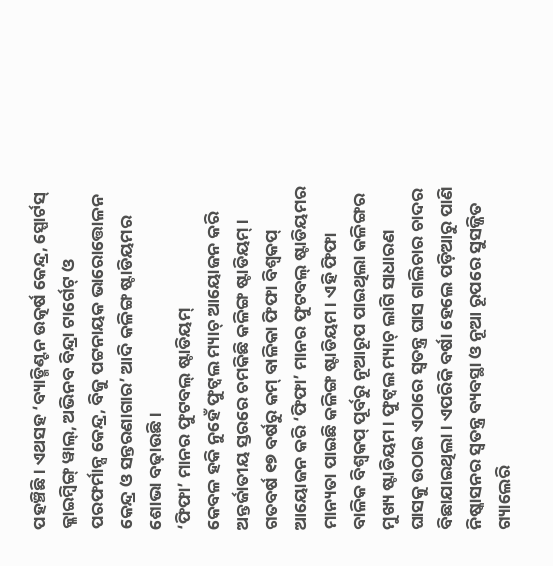ପହଞ୍ଚିଛି। ଏଥସହ ‘ବ୍ୟାଡ୍ମିଣ୍ଟନ ଉତ୍କର୍ଷ କେନ୍ଦ୍ର, ସ୍ପୋର୍ଟସ୍ କ୍ଳାଇମ୍ବିଙ୍ଗ୍ ୱାଲ୍, ଅଭିନବ ବିନ୍ଦ୍ରା ଟାର୍ଗେଟ୍ ଓ ପରଫର୍ମାନ୍ସ କେନ୍ଦ୍ର, ବିଜୁ ପଟ୍ଟନାୟକ ଭାରୋତ୍ତୋଳନ କେନ୍ଦ୍ର ଓ ସନ୍ତରଣାଗାର’ ଆଦି କଳିଙ୍ଗ ଷ୍ଟାଡିୟମର ଶୋଭା ବଢ଼ାଉଛି।
‘ଫିଫା’ ମାନର ଫୁଟବଲ୍ ଷ୍ଟାଡିୟମ୍
କେବଳ ହକି ନୁହେଁ ଫୁଟ୍ବଲ ମ୍ୟାଚ୍ ଆୟୋଜନ କରି ଅନ୍ତର୍ଜାତୀୟ ସ୍ତରରେ ଚମକିଛି କଳିଙ୍ଗ ଷ୍ଟାଡିୟମ୍। ଗତବର୍ଷ ୧୭ ବର୍ଷରୁ କମ୍ ବାଳିକା ଫିଫା ବିଶ୍ୱକପ୍ ଆୟୋଜନ କରି ‘ଫିଫା’ ମାନର ଫୁଟବଲ୍ ଷ୍ଟାଡିୟମର ମାନ୍ୟତା ପାଇଛି କଳିଙ୍ଗ ଷ୍ଟାଡିୟମ। ଏହି ଫିଫା ବାଳିକ ବିଶ୍ୱକପ୍ ପୂର୍ବରୁ ନୂଆରୂପ ପାଇଥିଲା କଳିଙ୍ଗର ମୁଖ୍ୟ ଷ୍ଟାଡିୟମ। ଫୁଟ୍ବଲ ମ୍ୟାଚ୍ ଲାଗି ସାଧାରଣ ଘାସକୁ ଉଠାଇ ଏଠାରେ ସ୍ୱତନ୍ତ୍ର ଘାସ ଗାଲିଚାର ଚାଦର ବିଛାଯାଇଥିଲା। ଏପରିକି ବର୍ଷା ହେଲେ ପଡ଼ିଆରୁ ପାଣି ନିଷ୍କାସନର ସ୍ୱତନ୍ତ୍ର ବ୍ୟବସ୍ଥା ଓ ନୂଆ ରୂପରେ ସୁସଜ୍ଜିତ ଗ୍ୟାଲେରି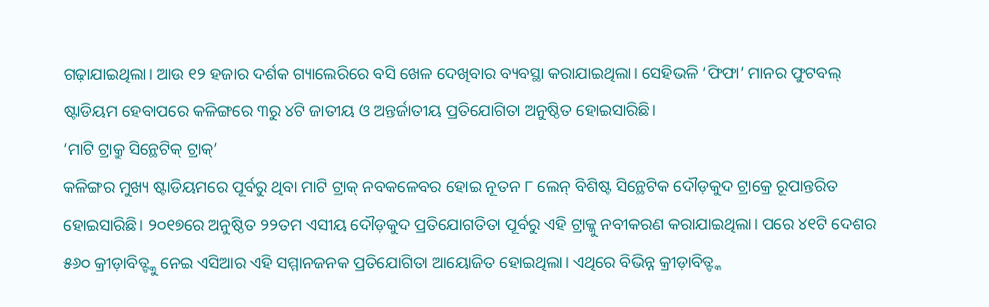ଗଢ଼ାଯାଇଥିଲା। ଆଉ ୧୨ ହଜାର ଦର୍ଶକ ଗ୍ୟାଲେରିରେ ବସି ଖେଳ ଦେଖିବାର ବ୍ୟବସ୍ଥା କରାଯାଇଥିଲା। ସେହିଭଳି ‘ଫିଫା’ ମାନର ଫୁଟବଲ୍ ଷ୍ଟାଡିୟମ ହେବାପରେ କଳିଙ୍ଗରେ ୩ରୁ ୪ଟି ଜାତୀୟ ଓ ଅନ୍ତର୍ଜାତୀୟ ପ୍ରତିଯୋଗିତା ଅନୁଷ୍ଠିତ ହୋଇସାରିଛି।
‘ମାଟି ଟ୍ରାକ୍ରୁ ସିନ୍ଥେଟିକ୍ ଟ୍ରାକ୍’
କଳିଙ୍ଗର ମୁଖ୍ୟ ଷ୍ଟାଡିୟମରେ ପୂର୍ବରୁ ଥିବା ମାଟି ଟ୍ରାକ୍ ନବକଳେବର ହୋଇ ନୂତନ ୮ ଲେନ୍ ବିଶିଷ୍ଟ ସିନ୍ଥେଟିକ ଦୌଡ଼କୁଦ ଟ୍ରାକ୍ରେ ରୂପାନ୍ତରିତ ହୋଇସାରିଛି। ୨୦୧୭ରେ ଅନୁଷ୍ଠିତ ୨୨ତମ ଏସୀୟ ଦୌଡ଼କୁଦ ପ୍ରତିଯୋଗତିତା ପୂର୍ବରୁ ଏହି ଟ୍ରାକ୍କୁ ନବୀକରଣ କରାଯାଇଥିଲା। ପରେ ୪୧ଟି ଦେଶର ୫୬୦ କ୍ରୀଡ଼ାବିତ୍ଙ୍କୁ ନେଇ ଏସିଆର ଏହି ସମ୍ମାନଜନକ ପ୍ରତିଯୋଗିତା ଆୟୋଜିତ ହୋଇଥିଲା। ଏଥିରେ ବିଭିନ୍ନ କ୍ରୀଡ଼ାବିତ୍ଙ୍କ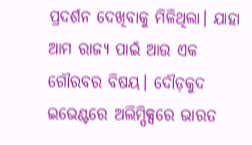ପ୍ରଦର୍ଶନ ଦେଖିବାକୁ ମିଳିଥିଲା। ଯାହା ଆମ ରାଜ୍ୟ ପାଇଁ ଆଉ ଏକ ଗୌରବର ବିଷୟ। ଦୌଡ଼କୁଦ ଇଭେଣ୍ଟରେ ଅଲିମ୍ପିକ୍ସରେ ଭାରତ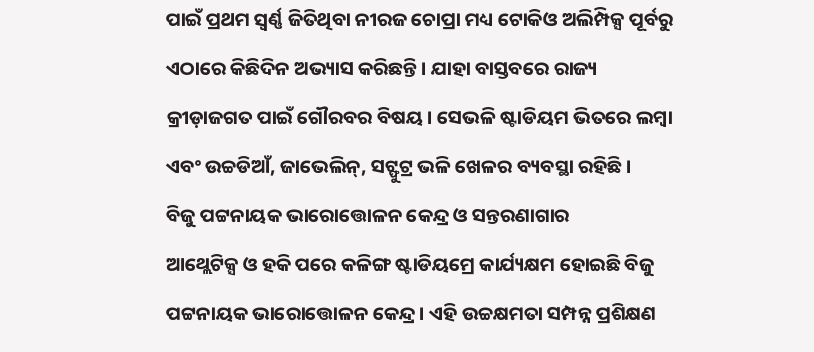ପାଇଁ ପ୍ରଥମ ସ୍ୱର୍ଣ୍ଣ ଜିତିଥିବା ନୀରଜ ଚୋପ୍ରା ମଧ୍ୟ ଟୋକିଓ ଅଲିମ୍ପିକ୍ସ ପୂର୍ବରୁ ଏଠାରେ କିଛିଦିନ ଅଭ୍ୟାସ କରିଛନ୍ତି। ଯାହା ବାସ୍ତବରେ ରାଜ୍ୟ କ୍ରୀଡ଼ାଜଗତ ପାଇଁ ଗୌରବର ବିଷୟ। ସେଭଳି ଷ୍ଟାଡିୟମ ଭିତରେ ଲମ୍ବା ଏବଂ ଉଚ୍ଚଡିଆଁ, ଜାଭେଲିନ୍, ସଟ୍ଫୁଟ୍ର ଭଳି ଖେଳର ବ୍ୟବସ୍ଥା ରହିଛି।
ବିଜୁ ପଟ୍ଟନାୟକ ଭାରୋତ୍ତୋଳନ କେନ୍ଦ୍ର ଓ ସନ୍ତରଣାଗାର
ଆଥ୍ଲେଟିକ୍ସ ଓ ହକି ପରେ କଳିଙ୍ଗ ଷ୍ଟାଡିୟମ୍ରେ କାର୍ଯ୍ୟକ୍ଷମ ହୋଇଛି ବିଜୁ ପଟ୍ଟନାୟକ ଭାରୋତ୍ତୋଳନ କେନ୍ଦ୍ର। ଏହି ଉଚ୍ଚକ୍ଷମତା ସମ୍ପନ୍ନ ପ୍ରଶିକ୍ଷଣ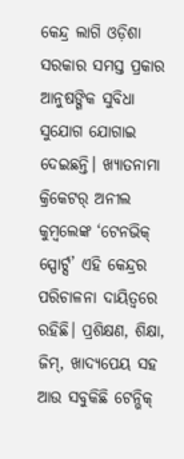କେନ୍ଦ୍ର ଲାଗି ଓଡ଼ିଶା ସରକାର ସମସ୍ତ ପ୍ରକାର ଆନୁଷଙ୍ଗିକ ସୁବିଧା ସୁଯୋଗ ଯୋଗାଇ ଦେଇଛନ୍ତି। ଖ୍ୟାତନାମା କ୍ରିକେଟର୍ ଅନୀଲ କୁମ୍ବଲେଙ୍କ ‘ଟେନଭିକ୍ ସ୍ପୋର୍ଟ୍ସ’ ଏହି କେନ୍ଦ୍ରର ପରିଚାଳନା ଦାୟିତ୍ୱରେ ରହିଛି। ପ୍ରଶିକ୍ଷଣ, ଶିକ୍ଷା, ଜିମ୍, ଖାଦ୍ୟପେୟ ସହ ଆଉ ସବୁକିଛି ଟେନ୍ଭିକ୍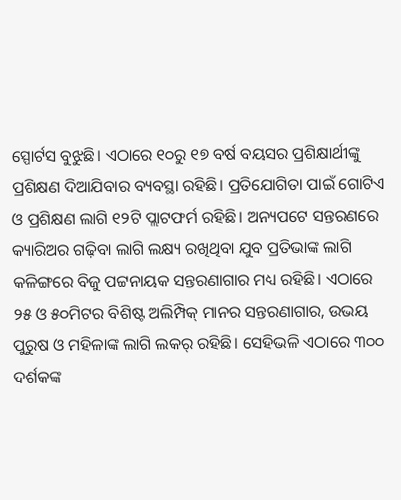ସ୍ପୋର୍ଟସ ବୁଝୁଛି। ଏଠାରେ ୧୦ରୁ ୧୭ ବର୍ଷ ବୟସର ପ୍ରଶିକ୍ଷାର୍ଥୀଙ୍କୁ ପ୍ରଶିକ୍ଷଣ ଦିଆଯିବାର ବ୍ୟବସ୍ଥା ରହିଛି। ପ୍ରତିଯୋଗିତା ପାଇଁ ଗୋଟିଏ ଓ ପ୍ରଶିକ୍ଷଣ ଲାଗି ୧୨ଟି ପ୍ଲାଟଫର୍ମ ରହିଛି। ଅନ୍ୟପଟେ ସନ୍ତରଣରେ କ୍ୟାରିଅର ଗଢ଼ିବା ଲାଗି ଲକ୍ଷ୍ୟ ରଖିଥିବା ଯୁବ ପ୍ରତିଭାଙ୍କ ଲାଗି କଳିଙ୍ଗରେ ବିଜୁ ପଟ୍ଟନାୟକ ସନ୍ତରଣାଗାର ମଧ୍ୟ ରହିଛି। ଏଠାରେ ୨୫ ଓ ୫୦ମିଟର ବିଶିଷ୍ଟ ଅଲିମ୍ପିକ୍ ମାନର ସନ୍ତରଣାଗାର, ଉଭୟ ପୁରୁଷ ଓ ମହିଳାଙ୍କ ଲାଗି ଲକର୍ ରହିଛି। ସେହିଭଳି ଏଠାରେ ୩୦୦ ଦର୍ଶକଙ୍କ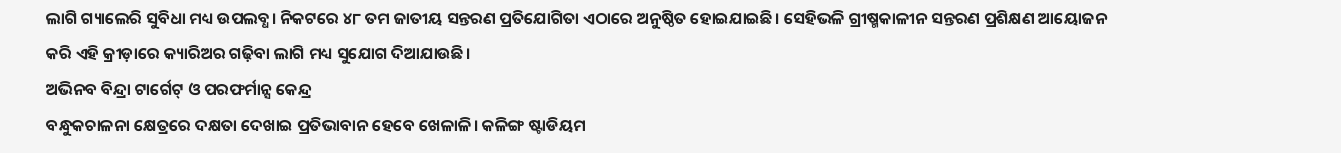ଲାଗି ଗ୍ୟାଲେରି ସୁବିଧା ମଧ୍ୟ ଉପଲବ୍ଧ। ନିକଟରେ ୪୮ ତମ ଜାତୀୟ ସନ୍ତରଣ ପ୍ରତିଯୋଗିତା ଏଠାରେ ଅନୁଷ୍ଠିତ ହୋଇଯାଇଛି। ସେହିଭଳି ଗ୍ରୀଷ୍ମକାଳୀନ ସନ୍ତରଣ ପ୍ରଶିକ୍ଷଣ ଆୟୋଜନ କରି ଏହି କ୍ରୀଡ଼ାରେ କ୍ୟାରିଅର ଗଢ଼ିବା ଲାଗି ମଧ୍ୟ ସୁଯୋଗ ଦିଆଯାଉଛି।
ଅଭିନବ ବିନ୍ଦ୍ରା ଟାର୍ଗେଟ୍ ଓ ପରଫର୍ମାନ୍ସ କେନ୍ଦ୍ର
ବନ୍ଧୁକଚାଳନା କ୍ଷେତ୍ରରେ ଦକ୍ଷତା ଦେଖାଇ ପ୍ରତିଭାବାନ ହେବେ ଖେଳାଳି। କଳିଙ୍ଗ ଷ୍ଟାଡିୟମ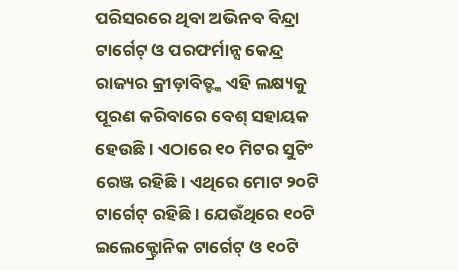ପରିସରରେ ଥିବା ଅଭିନବ ବିନ୍ଦ୍ରା ଟାର୍ଗେଟ୍ ଓ ପରଫର୍ମାନ୍ସ କେନ୍ଦ୍ର ରାଜ୍ୟର କ୍ରୀଡ଼ାବିତ୍ଙ୍କ ଏହି ଲକ୍ଷ୍ୟକୁ ପୂରଣ କରିବାରେ ବେଶ୍ ସହାୟକ ହେଉଛି। ଏଠାରେ ୧୦ ମିଟର ସୁଟିଂ ରେଞ୍ଜ ରହିଛି। ଏଥିରେ ମୋଟ ୨୦ଟି ଟାର୍ଗେଟ୍ ରହିଛି। ଯେଉଁଥିରେ ୧୦ଟି ଇଲେକ୍ଟ୍ରୋନିକ ଟାର୍ଗେଟ୍ ଓ ୧୦ଟି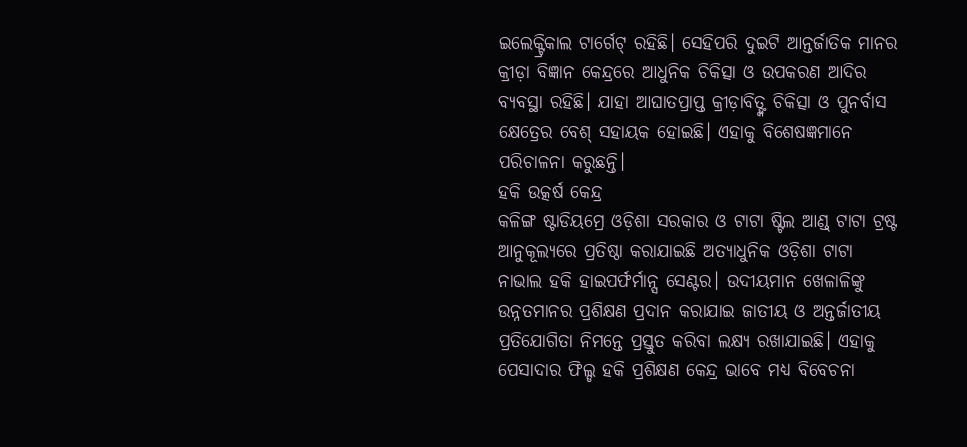ଇଲେକ୍ଟ୍ରିକାଲ ଟାର୍ଗେଟ୍ ରହିଛି। ସେହିପରି ଦୁଇଟି ଆନ୍ତର୍ଜାତିକ ମାନର କ୍ରୀଡ଼ା ବିଜ୍ଞାନ କେନ୍ଦ୍ରରେ ଆଧୁନିକ ଚିକିତ୍ସା ଓ ଉପକରଣ ଆଦିର ବ୍ୟବସ୍ଥା ରହିଛି। ଯାହା ଆଘାତପ୍ରାପ୍ତ କ୍ରୀଡ଼ାବିତ୍ଙ୍କ ଚିକିତ୍ସା ଓ ପୁନର୍ବାସ କ୍ଷେତ୍ରେର ବେଶ୍ ସହାୟକ ହୋଇଛି। ଏହାକୁ ବିଶେଷଜ୍ଞମାନେ ପରିଚାଳନା କରୁଛନ୍ତି।
ହକି ଉତ୍କର୍ଷ କେନ୍ଦ୍ର
କଳିଙ୍ଗ ଷ୍ଟାଡିୟମ୍ରେ ଓଡ଼ିଶା ସରକାର ଓ ଟାଟା ଷ୍ଟିଲ ଆଣ୍ଡ୍ ଟାଟା ଟ୍ରଷ୍ଟ ଆନୁକୂଲ୍ୟରେ ପ୍ରତିଷ୍ଠା କରାଯାଇଛି ଅତ୍ୟାଧୁନିକ ଓଡ଼ିଶା ଟାଟା ନାଭାଲ ହକି ହାଇପର୍ଫର୍ମାନ୍ସ ସେଣ୍ଟର। ଉଦୀୟମାନ ଖେଳାଳିଙ୍କୁ ଉନ୍ନତମାନର ପ୍ରଶିକ୍ଷଣ ପ୍ରଦାନ କରାଯାଇ ଜାତୀୟ ଓ ଅନ୍ତର୍ଜାତୀୟ ପ୍ରତିଯୋଗିତା ନିମନ୍ତେ ପ୍ରସ୍ତୁତ କରିବା ଲକ୍ଷ୍ୟ ରଖାଯାଇଛି। ଏହାକୁ ପେସାଦାର ଫିଲ୍ଡ ହକି ପ୍ରଶିକ୍ଷଣ କେନ୍ଦ୍ର ଭାବେ ମଧ୍ୟ ବିବେଚନା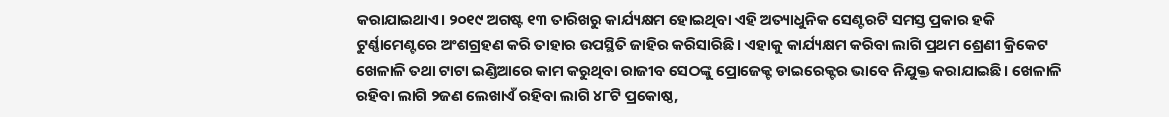କରାଯାଇଥାଏ। ୨୦୧୯ ଅଗଷ୍ଟ ୧୩ ତାରିଖରୁ କାର୍ଯ୍ୟକ୍ଷମ ହୋଇଥିବା ଏହି ଅତ୍ୟାଧୁନିକ ସେଣ୍ଟରଟି ସମସ୍ତ ପ୍ରକାର ହକି ଟୁର୍ଣ୍ଣାମେଣ୍ଟରେ ଅଂଶଗ୍ରହଣ କରି ତାହାର ଉପସ୍ଥିତି ଜାହିର କରିସାରିଛି। ଏହାକୁ କାର୍ଯ୍ୟକ୍ଷମ କରିବା ଲାଗି ପ୍ରଥମ ଶ୍ରେଣୀ କ୍ରିକେଟ ଖେଳାଳି ତଥା ଟାଟା ଇଣ୍ଡିଆରେ କାମ କରୁଥିବା ରାଜୀବ ସେଠଙ୍କୁ ପ୍ରୋଜେକ୍ଟ ଡାଇରେକ୍ଟର ଭାବେ ନିଯୁକ୍ତ କରାଯାଇଛି। ଖେଳାଳି ରହିବା ଲାଗି ୨ଜଣ ଲେଖାଏଁ ରହିବା ଲାଗି ୪୮ଟି ପ୍ରକୋଷ୍ଠ,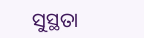ସୁସ୍ଥତା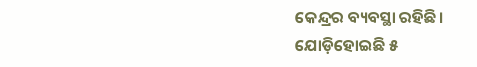କେନ୍ଦ୍ରର ବ୍ୟବସ୍ଥା ରହିଛି।
ଯୋଡ଼ିହୋଇଛି ୫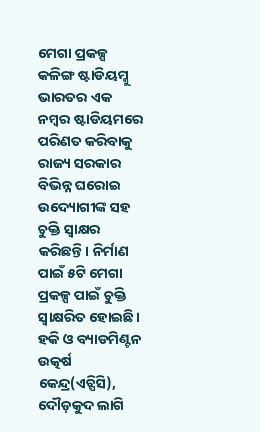ମେଗା ପ୍ରକଳ୍ପ
କଳିଙ୍ଗ ଷ୍ଟାଡିୟମ୍କୁ ଭାରତର ଏକ ନମ୍ୱର ଷ୍ଟାଡିୟମରେ ପରିଣତ କରିବାକୁ ରାଜ୍ୟ ସରକାର ବିଭିନ୍ନ ଘରୋଇ ଉଦ୍ୟୋଗୀଙ୍କ ସହ ଚୁକ୍ତି ସ୍ୱାକ୍ଷର କରିଛନ୍ତି। ନିର୍ମାଣ ପାଇଁ ୫ଟି ମେଗା ପ୍ରକଳ୍ପ ପାଇଁ ଚୁକ୍ତି ସ୍ୱାକ୍ଷରିତ ହୋଇଛି। ହକି ଓ ବ୍ୟାଡମିଣ୍ଟନ ଉତ୍କର୍ଷ କେନ୍ଦ୍ର(ଏଚ୍ପିସି), ଦୌଡ଼କୁଦ ଲାଗି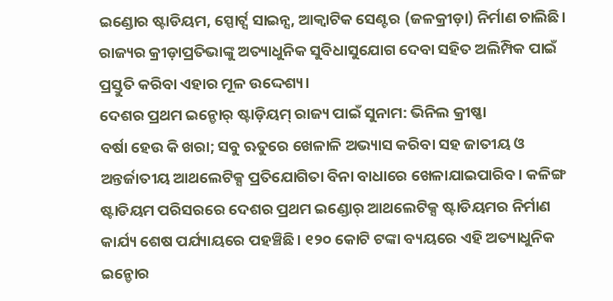ଇଣ୍ଡୋର ଷ୍ଟାଡିୟମ, ସ୍ପୋର୍ଟ୍ସ ସାଇନ୍ସ, ଆକ୍ୱାଟିକ ସେଣ୍ଟର (ଜଳକ୍ରୀଡ଼ା) ନିର୍ମାଣ ଚାଲିଛି। ରାଜ୍ୟର କ୍ରୀଡ଼ାପ୍ରତିଭାଙ୍କୁ ଅତ୍ୟାଧୁନିକ ସୁବିଧାସୁଯୋଗ ଦେବା ସହିତ ଅଲିମ୍ପିକ ପାଇଁ ପ୍ରସ୍ତୁତି କରିବା ଏହାର ମୂଳ ଉଦ୍ଦେଶ୍ୟ।
ଦେଶର ପ୍ରଥମ ଇନ୍ଡୋର୍ ଷ୍ଟାଡ଼ିୟମ୍ ରାଜ୍ୟ ପାଇଁ ସୁନାମ: ଭିନିଲ କ୍ରୀଷ୍ଣା
ବର୍ଷା ହେଉ କି ଖରା; ସବୁ ଋତୁରେ ଖେଳାଳି ଅଭ୍ୟାସ କରିବା ସହ ଜାତୀୟ ଓ ଅନ୍ତର୍ଜାତୀୟ ଆଥଲେଟିକ୍ସ ପ୍ରତିଯୋଗିତା ବିନା ବାଧାରେ ଖେଳାଯାଇପାରିବ। କଳିଙ୍ଗ ଷ୍ଟାଡିୟମ ପରିସରରେ ଦେଶର ପ୍ରଥମ ଇଣ୍ଡୋର୍ ଆଥଲେଟିକ୍ସ ଷ୍ଟାଡିୟମର ନିର୍ମାଣ କାର୍ଯ୍ୟ ଶେଷ ପର୍ଯ୍ୟାୟରେ ପହଞ୍ଚିଛି। ୧୨୦ କୋଟି ଟଙ୍କା ବ୍ୟୟରେ ଏହି ଅତ୍ୟାଧୁନିକ ଇନ୍ଡୋର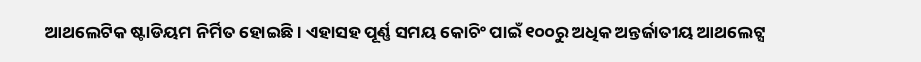ଆଥଲେଟିକ ଷ୍ଟାଡିୟମ ନିର୍ମିତ ହୋଇଛି। ଏହାସହ ପୂର୍ଣ୍ଣ ସମୟ କୋଚିଂ ପାଇଁ ୧୦୦ରୁ ଅଧିକ ଅନ୍ତର୍ଜାତୀୟ ଆଥଲେଟ୍ସ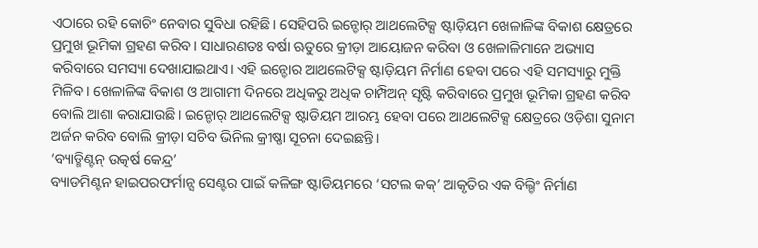ଏଠାରେ ରହି କୋଚିଂ ନେବାର ସୁବିଧା ରହିଛି। ସେହିପରି ଇନ୍ଡୋର୍ ଆଥଲେଟିକ୍ସ ଷ୍ଟାଡ଼ିୟମ ଖେଳାଳିଙ୍କ ବିକାଶ କ୍ଷେତ୍ରରେ ପ୍ରମୁଖ ଭୂମିକା ଗ୍ରହଣ କରିବ। ସାଧାରଣତଃ ବର୍ଷା ଋତୁରେ କ୍ରୀଡ଼ା ଆୟୋଜନ କରିବା ଓ ଖେଳାଳିମାନେ ଅଭ୍ୟାସ କରିବାରେ ସମସ୍ୟା ଦେଖାଯାଇଥାଏ। ଏହି ଇନ୍ଡୋର ଆଥଲେଟିକ୍ସ ଷ୍ଟାଡ଼ିୟମ ନିର୍ମାଣ ହେବା ପରେ ଏହି ସମସ୍ୟାରୁ ମୁକ୍ତି ମିଳିବ। ଖେଳାଳିଙ୍କ ବିକାଶ ଓ ଆଗାମୀ ଦିନରେ ଅଧିକରୁ ଅଧିକ ଚାମ୍ପିଅନ୍ ସୃଷ୍ଟି କରିବାରେ ପ୍ରମୁଖ ଭୂମିକା ଗ୍ରହଣ କରିବ ବୋଲି ଆଶା କରାଯାଉଛି। ଇନ୍ଡୋର୍ ଆଥଲେଟିକ୍ସ ଷ୍ଟାଡିୟମ ଆରମ୍ଭ ହେବା ପରେ ଆଥଲେଟିକ୍ସ କ୍ଷେତ୍ରରେ ଓଡ଼ିଶା ସୁନାମ ଅର୍ଜନ କରିବ ବୋଲି କ୍ରୀଡ଼ା ସଚିବ ଭିନିଲ କ୍ରୀଷ୍ଣା ସୂଚନା ଦେଇଛନ୍ତି।
‘ବ୍ୟାଡ୍ମିଣ୍ଟନ୍ ଉତ୍କର୍ଷ କେନ୍ଦ୍ର’
ବ୍ୟାଡମିଣ୍ଟନ ହାଇପରଫର୍ମାନ୍ସ ସେଣ୍ଟର ପାଇଁ କଳିଙ୍ଗ ଷ୍ଟାଡିୟମରେ ‘ସଟଲ କକ୍’ ଆକୃତିର ଏକ ବିଲ୍ଡିଂ ନିର୍ମାଣ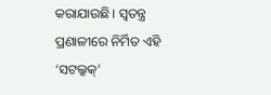କରାଯାଉଛି। ସ୍ୱତନ୍ତ୍ର ପ୍ରଣାଳୀରେ ନିର୍ମିତ ଏହି ‘ସଟଲ୍କକ୍’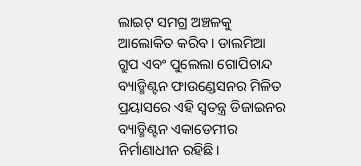ଲାଇଟ୍ ସମଗ୍ର ଅଞ୍ଚଳକୁ ଆଲୋକିତ କରିବ। ଡାଲମିଆ ଗ୍ରୁପ ଏବଂ ପୁଲେଲା ଗୋପିଚାନ୍ଦ ବ୍ୟାଡ୍ମିଣ୍ଟନ ଫାଉଣ୍ଡେସନର ମିଳିତ ପ୍ରୟାସରେ ଏହି ସ୍ୱତନ୍ତ୍ର ଡିଜାଇନର ବ୍ୟାଡ୍ମିଣ୍ଟନ ଏକାଡେମୀର ନିର୍ମାଣାଧୀନ ରହିଛି।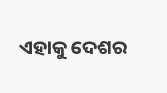ଏହାକୁ ଦେଶର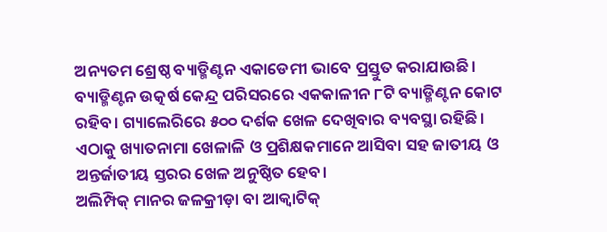ଅନ୍ୟତମ ଶ୍ରେଷ୍ଠ ବ୍ୟାଡ୍ମିଣ୍ଟନ ଏକାଡେମୀ ଭାବେ ପ୍ରସ୍ତୁତ କରାଯାଉଛି। ବ୍ୟାଡ୍ମିଣ୍ଟନ ଉତ୍କର୍ଷ କେନ୍ଦ୍ର ପରିସରରେ ଏକକାଳୀନ ୮ଟି ବ୍ୟାଡ୍ମିଣ୍ଟନ କୋଟ ରହିବ। ଗ୍ୟାଲେରିରେ ୫୦୦ ଦର୍ଶକ ଖେଳ ଦେଖିବାର ବ୍ୟବସ୍ଥା ରହିଛି। ଏଠାକୁ ଖ୍ୟାତନାମା ଖେଳାଳି ଓ ପ୍ରଶିକ୍ଷକମାନେ ଆସିବା ସହ ଜାତୀୟ ଓ ଅନ୍ତର୍ଜାତୀୟ ସ୍ତରର ଖେଳ ଅନୁଷ୍ଠିତ ହେବ।
ଅଲିମ୍ପିକ୍ ମାନର ଜଳକ୍ରୀଡ଼ା ବା ଆକ୍ୱାଟିକ୍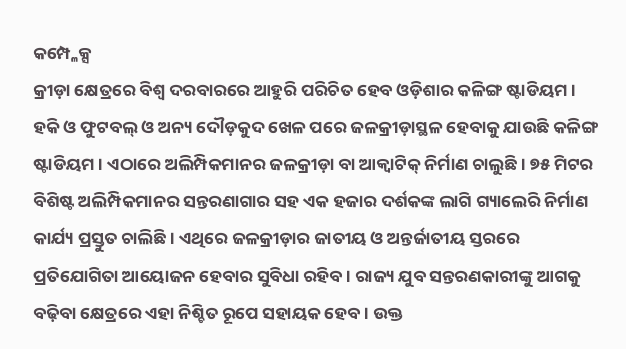କମ୍ପ୍ଳେକ୍ସ
କ୍ରୀଡ଼ା କ୍ଷେତ୍ରରେ ବିଶ୍ୱ ଦରବାରରେ ଆହୁରି ପରିଚିତ ହେବ ଓଡ଼ିଶାର କଳିଙ୍ଗ ଷ୍ଟାଡିୟମ। ହକି ଓ ଫୁଟବଲ୍ ଓ ଅନ୍ୟ ଦୌଡ଼କୁଦ ଖେଳ ପରେ ଜଳକ୍ରୀଡ଼ାସ୍ଥଳ ହେବାକୁ ଯାଉଛି କଳିଙ୍ଗ ଷ୍ଟାଡିୟମ। ଏଠାରେ ଅଲିମ୍ପିକମାନର ଜଳକ୍ରୀଡ଼ା ବା ଆକ୍ୱାଟିକ୍ ନିର୍ମାଣ ଚାଲୁଛି। ୭୫ ମିଟର ବିଶିଷ୍ଟ ଅଲିମ୍ପିକମାନର ସନ୍ତରଣାଗାର ସହ ଏକ ହଜାର ଦର୍ଶକଙ୍କ ଲାଗି ଗ୍ୟାଲେରି ନିର୍ମାଣ କାର୍ଯ୍ୟ ପ୍ରସ୍ତୁତ ଚାଲିଛି। ଏଥିରେ ଜଳକ୍ରୀଡ଼ାର ଜାତୀୟ ଓ ଅନ୍ତର୍ଜାତୀୟ ସ୍ତରରେ ପ୍ରତିଯୋଗିତା ଆୟୋଜନ ହେବାର ସୁବିଧା ରହିବ। ରାଜ୍ୟ ଯୁବ ସନ୍ତରଣକାରୀଙ୍କୁ ଆଗକୁ ବଢ଼ିବା କ୍ଷେତ୍ରରେ ଏହା ନିଶ୍ଚିତ ରୂପେ ସହାୟକ ହେବ। ଉକ୍ତ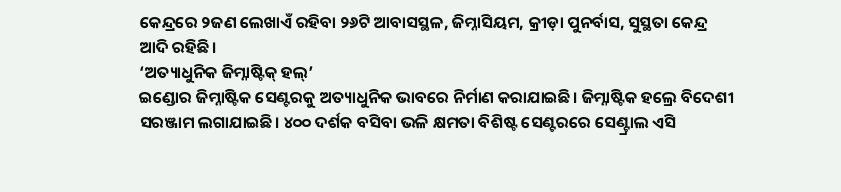କେନ୍ଦ୍ରରେ ୨ଜଣ ଲେଖାଏଁ ରହିବା ୨୬ଟି ଆବାସସ୍ଥଳ, ଜିମ୍ନାସିୟମ, କ୍ରୀଡ଼ା ପୁନର୍ବାସ, ସୁସ୍ଥତା କେନ୍ଦ୍ର ଆଦି ରହିଛି।
‘ଅତ୍ୟାଧୁନିକ ଜିମ୍ନାଷ୍ଟିକ୍ ହଲ୍’
ଇଣ୍ଡୋର ଜିମ୍ନାଷ୍ଟିକ ସେଣ୍ଟରକୁ ଅତ୍ୟାଧୁନିକ ଭାବରେ ନିର୍ମାଣ କରାଯାଇଛି। ଜିମ୍ନାଷ୍ଟିକ ହଲ୍ରେ ବିଦେଶୀ ସରଞ୍ଜାମ ଲଗାଯାଇଛି। ୪୦୦ ଦର୍ଶକ ବସିବା ଭଳି କ୍ଷମତା ବିଶିଷ୍ଟ ସେଣ୍ଟରରେ ସେଣ୍ଟ୍ରାଲ ଏସି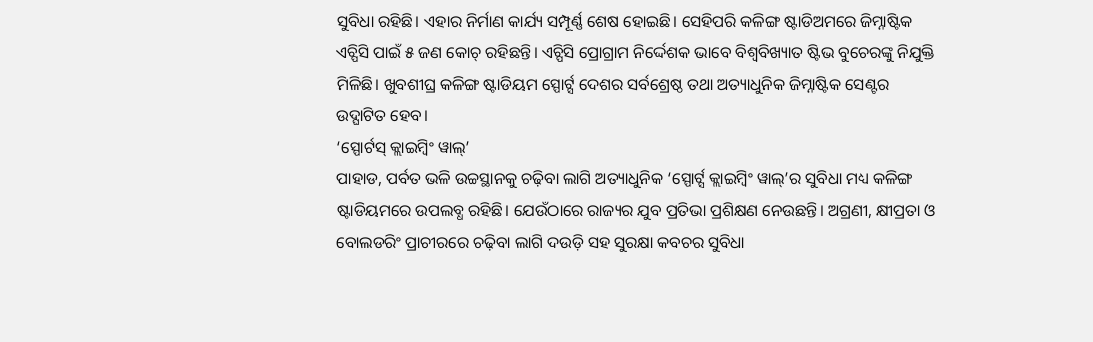ସୁବିଧା ରହିଛି। ଏହାର ନିର୍ମାଣ କାର୍ଯ୍ୟ ସମ୍ପୂର୍ଣ୍ଣ ଶେଷ ହୋଇଛି। ସେହିପରି କଳିଙ୍ଗ ଷ୍ଟାଡିଅମରେ ଜିମ୍ନାଷ୍ଟିକ ଏଚ୍ପିସି ପାଇଁ ୫ ଜଣ କୋଚ୍ ରହିଛନ୍ତି। ଏଚ୍ପିସି ପ୍ରୋଗ୍ରାମ ନିର୍ଦ୍ଦେଶକ ଭାବେ ବିଶ୍ୱବିଖ୍ୟାତ ଷ୍ଟିଭ ବୁଚେରଙ୍କୁ ନିଯୁକ୍ତି ମିଳିଛି। ଖୁବଶୀଘ୍ର କଳିଙ୍ଗ ଷ୍ଟାଡିୟମ ସ୍ପୋର୍ଟ୍ସ ଦେଶର ସର୍ବଶ୍ରେଷ୍ଠ ତଥା ଅତ୍ୟାଧୁନିକ ଜିମ୍ନାଷ୍ଟିକ ସେଣ୍ଟର ଉଦ୍ଘାଟିତ ହେବ।
‘ସ୍ପୋର୍ଟସ୍ କ୍ଲାଇମ୍ବିଂ ୱାଲ୍’
ପାହାଡ, ପର୍ବତ ଭଳି ଉଚ୍ଚସ୍ଥାନକୁ ଚଢ଼ିବା ଲାଗି ଅତ୍ୟାଧୁନିକ ‘ସ୍ପୋର୍ଟ୍ସ କ୍ଲାଇମ୍ବିଂ ୱାଲ୍’ର ସୁବିଧା ମଧ୍ୟ କଳିଙ୍ଗ ଷ୍ଟାଡିୟମରେ ଉପଲବ୍ଧ ରହିଛି। ଯେଉଁଠାରେ ରାଜ୍ୟର ଯୁବ ପ୍ରତିଭା ପ୍ରଶିକ୍ଷଣ ନେଉଛନ୍ତି। ଅଗ୍ରଣୀ, କ୍ଷୀପ୍ରତା ଓ ବୋଲଡରିଂ ପ୍ରାଚୀରରେ ଚଢ଼ିବା ଲାଗି ଦଉଡ଼ି ସହ ସୁରକ୍ଷା କବଚର ସୁବିଧା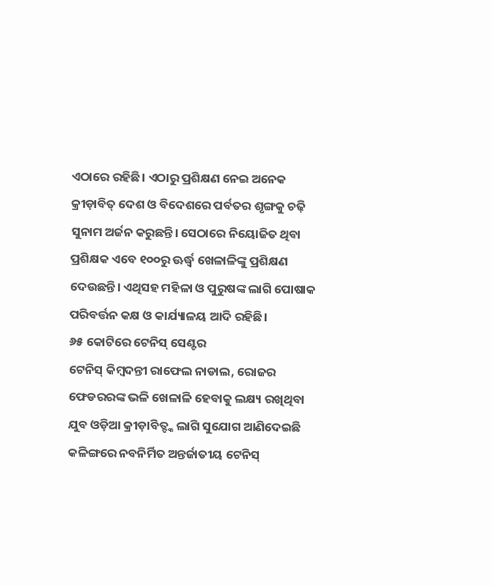ଏଠାରେ ରହିଛି। ଏଠାରୁ ପ୍ରଶିକ୍ଷଣ ନେଇ ଅନେକ କ୍ରୀଡ଼ାବିତ୍ ଦେଶ ଓ ବିଦେଶରେ ପର୍ବତର ଶୃଙ୍ଗକୁ ଚଢ଼ି ସୁନାମ ଅର୍ଜନ କରୁଛନ୍ତି। ସେଠାରେ ନିୟୋଜିତ ଥିବା ପ୍ରଶିକ୍ଷକ ଏବେ ୧୦୦ରୁ ଊର୍ଦ୍ଧ୍ବ ଖେଳାଳିଙ୍କୁ ପ୍ରଶିକ୍ଷଣ ଦେଉଛନ୍ତି। ଏଥିସହ ମହିଳା ଓ ପୁରୁଷଙ୍କ ଲାଗି ପୋଷାକ ପରିବର୍ତ୍ତନ କକ୍ଷ ଓ କାର୍ଯ୍ୟାଳୟ ଆଦି ରହିଛି।
୬୫ କୋଟିରେ ଟେନିସ୍ ସେଣ୍ଟର
ଟେନିସ୍ କିମ୍ବଦନ୍ତୀ ରାଫେଲ ନାଡାଲ, ରୋଜର ଫେଡରରଙ୍କ ଭଳି ଖେଳାଳି ହେବାକୁ ଲକ୍ଷ୍ୟ ରଖିଥିବା ଯୁବ ଓଡ଼ିଆ କ୍ରୀଡ଼ାବିତ୍ଙ୍କ ଲାଗି ସୁଯୋଗ ଆଣିଦେଇଛି କଳିଙ୍ଗରେ ନବନିର୍ମିତ ଅନ୍ତର୍ଜାତୀୟ ଟେନିସ୍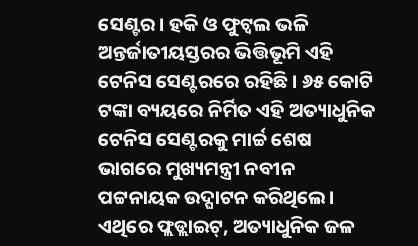ସେଣ୍ଟର। ହକି ଓ ଫୁଟ୍ବଲ ଭଳି ଅନ୍ତର୍ଜାତୀୟସ୍ତରର ଭିତ୍ତିଭୂମି ଏହି ଟେନିସ ସେଣ୍ଟରରେ ରହିଛି। ୬୫ କୋଟି ଟଙ୍କା ବ୍ୟୟରେ ନିର୍ମିତ ଏହି ଅତ୍ୟାଧୁନିକ ଟେନିସ ସେଣ୍ଟରକୁ ମାର୍ଚ୍ଚ ଶେଷ ଭାଗରେ ମୁଖ୍ୟମନ୍ତ୍ରୀ ନବୀନ ପଟ୍ଟନାୟକ ଉଦ୍ଘାଟନ କରିଥିଲେ। ଏଥିରେ ଫ୍ଲଡ୍ଲାଇଟ୍, ଅତ୍ୟାଧୁନିକ ଜଳ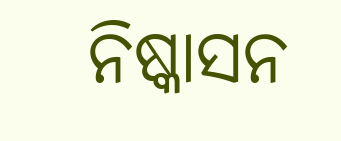ନିଷ୍କାସନ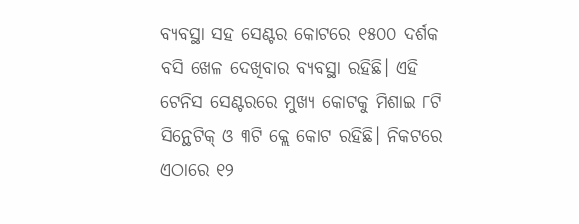ବ୍ୟବସ୍ଥା ସହ ସେଣ୍ଟର କୋଟରେ ୧୫୦୦ ଦର୍ଶକ ବସି ଖେଳ ଦେଖିବାର ବ୍ୟବସ୍ଥା ରହିଛି। ଏହି ଟେନିସ ସେଣ୍ଟରରେ ମୁଖ୍ୟ କୋଟକୁ ମିଶାଇ ୮ଟି ସିନ୍ଥେଟିକ୍ ଓ ୩ଟି କ୍ଲେ କୋଟ ରହିଛି। ନିକଟରେ ଏଠାରେ ୧୨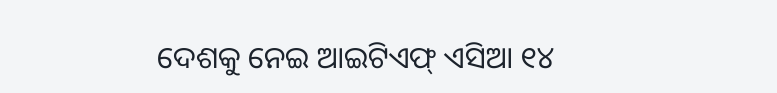ଦେଶକୁ ନେଇ ଆଇଟିଏଫ୍ ଏସିଆ ୧୪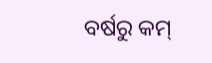ବର୍ଷରୁ କମ୍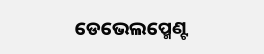ଡେଭେଲପ୍ମେଣ୍ଟ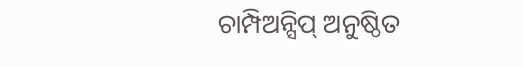ଚାମ୍ପିଅନ୍ସିପ୍ ଅନୁଷ୍ଠିତ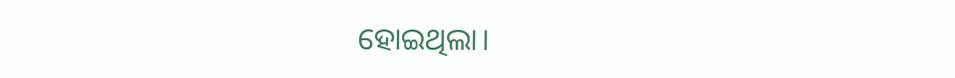ହୋଇଥିଲା।